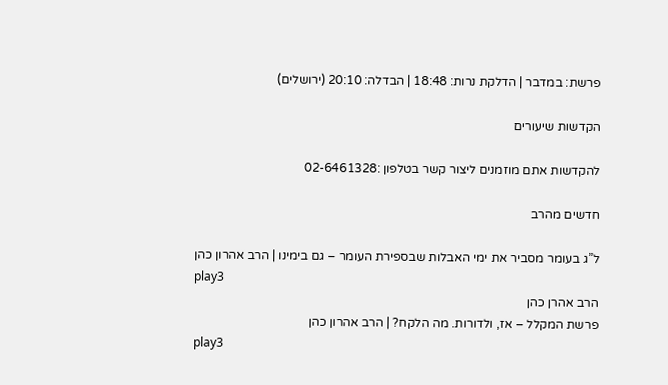פרשת: במדבר | הדלקת נרות: 18:48 | הבדלה: 20:10 (ירושלים)

הקדשות שיעורים

להקדשות אתם מוזמנים ליצור קשר בטלפון :02-6461328

חדשים מהרב

ל”ג בעומר מסביר את ימי האבלות שבספירת העומר – גם בימינו | הרב אהרון כהן
play3
הרב אהרן כהן
פרשת המקלל – אז, ולדורות. מה הלקח? | הרב אהרון כהן
play3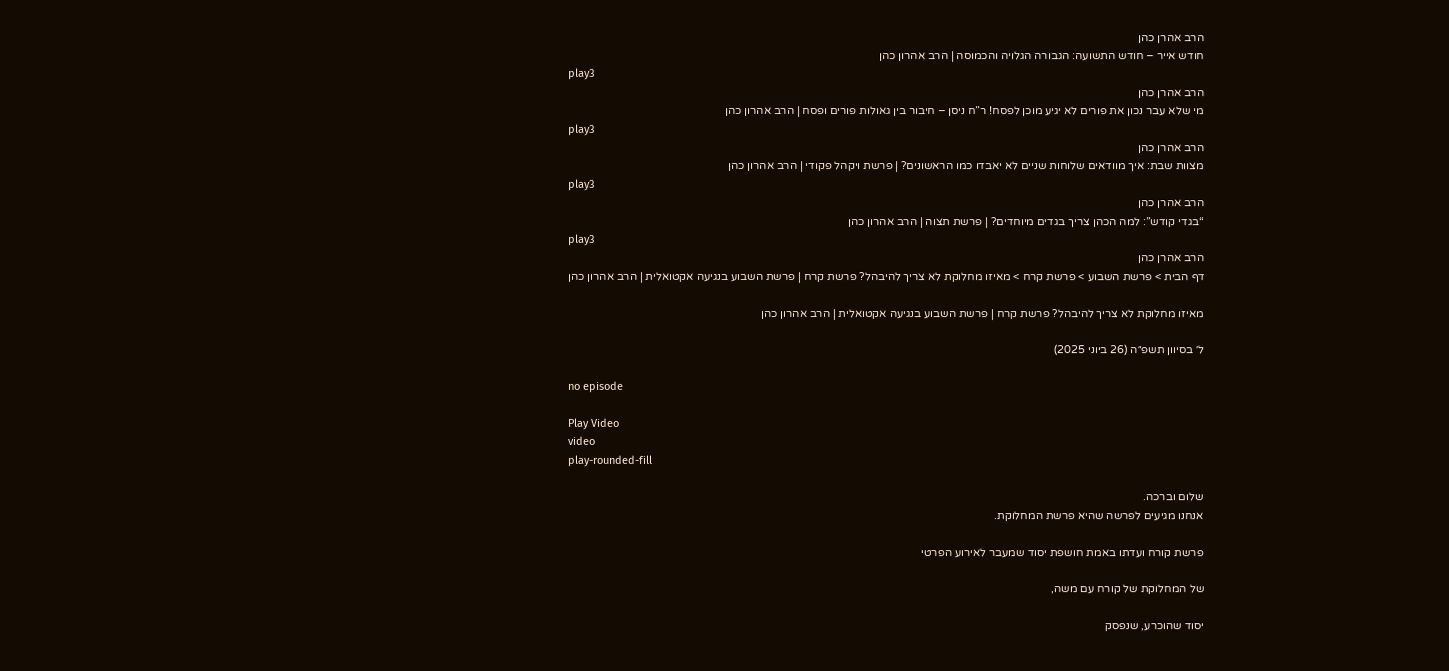הרב אהרן כהן
חודש אייר – חודש התשועה: הגבורה הגלויה והכמוסה | הרב אהרון כהן
play3
הרב אהרן כהן
מי שלא עבר נכון את פורים לא יגיע מוכן לפסח! ר”ח ניסן – חיבור בין גאולות פורים ופסח | הרב אהרון כהן
play3
הרב אהרן כהן
מצוות שבת: איך מוודאים שלוחות שניים לא יאבדו כמו הראשונים? | פרשת ויקהל פקודי | הרב אהרון כהן
play3
הרב אהרן כהן
“בגדי קודש”: למה הכהן צריך בגדים מיוחדים? | פרשת תצוה | הרב אהרון כהן
play3
הרב אהרן כהן
דף הבית > פרשת השבוע > פרשת קרח > מאיזו מחלוקת לא צריך להיבהל? פרשת קרח | פרשת השבוע בנגיעה אקטואלית | הרב אהרון כהן

מאיזו מחלוקת לא צריך להיבהל? פרשת קרח | פרשת השבוע בנגיעה אקטואלית | הרב אהרון כהן

ל׳ בסיוון תשפ״ה (26 ביוני 2025)

no episode

Play Video
video
play-rounded-fill

שלום וברכה.
אנחנו מגיעים לפרשה שהיא פרשת המחלוקת.

פרשת קורח ועדתו באמת חושפת יסוד שמעבר לאירוע הפרטי

של המחלוקת של קורח עם משה,

יסוד שהוכרע, שנפסק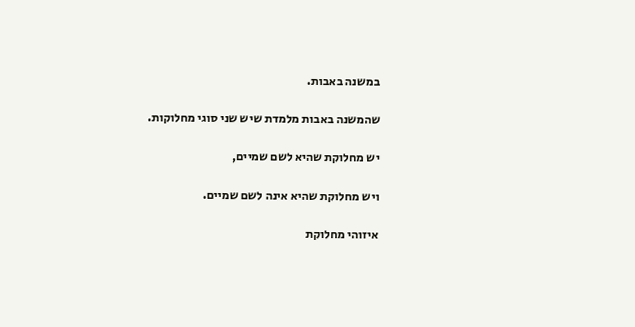במשנה באבות.

שהמשנה באבות מלמדת שיש שני סוגי מחלוקות.

יש מחלוקת שהיא לשם שמיים,

ויש מחלוקת שהיא אינה לשם שמיים.

איזוהי מחלוקת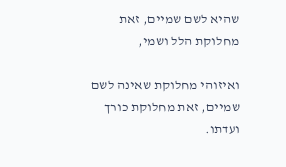שהיא לשם שמיים, זאת מחלוקת הלל ושמי,

ואיזוהי מחלוקת שאינה לשם שמיים, זאת מחלוקת כורך ועדתו.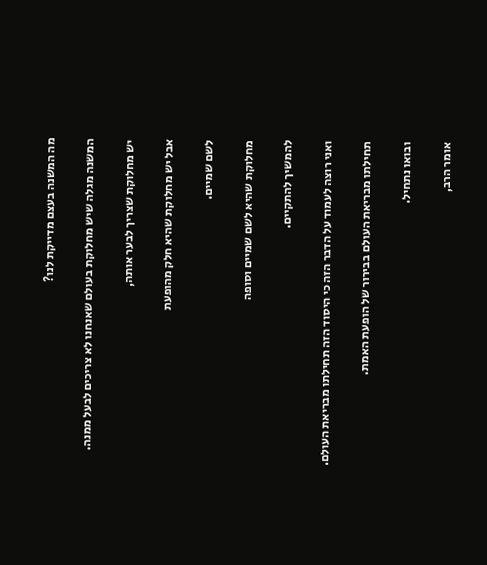מה המשנה בעצם מדייקת לנו?

המשנה מגלה שיש מחלוקת בעולם שאנחנו לא צריכים לבעל ממנה.

יש מחלוקת שצריך לבער אותה,

אבל יש מחלוקת שהיא חלק מהופעת

לשם שמיים.

מחלוקת שהיא לשם שמיים וסופה

להמשיך להתקיים.

ואני רוצה לעמוד על הדבר הזה כי היסוד הזה תחילתו מבריאת העולם.

תחילתו מבריאת העולם בבירור של הופעת האמת.

ובואו נתחיל.

אומר הרב,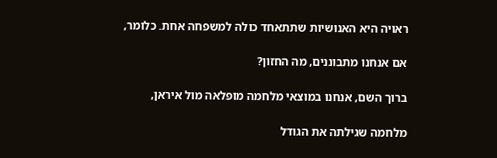ראויה היא האנושיות שתתאחד כולה למשפחה אחת. כלומר,

אם אנחנו מתבוננים, מה החזון?

ברוך השם, אנחנו במוצאי מלחמה מופלאה מול איראן,

מלחמה שגילתה את הגודל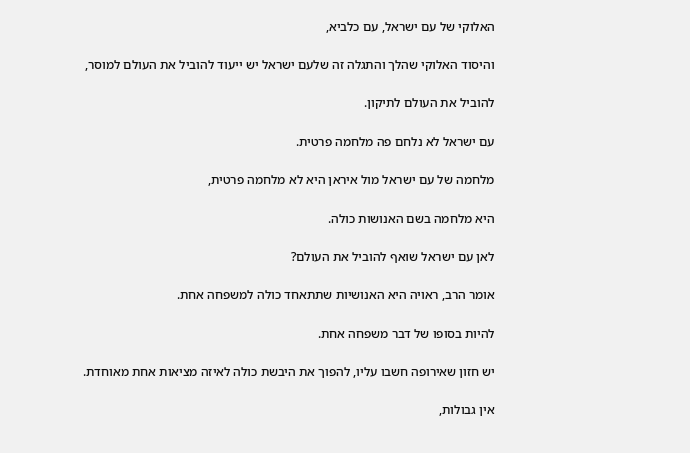האלוקי של עם ישראל, עם כלביא,

והיסוד האלוקי שהלך והתגלה זה שלעם ישראל יש ייעוד להוביל את העולם למוסר,

להוביל את העולם לתיקון.

עם ישראל לא נלחם פה מלחמה פרטית.

מלחמה של עם ישראל מול איראן היא לא מלחמה פרטית,

היא מלחמה בשם האנושות כולה.

לאן עם ישראל שואף להוביל את העולם?

אומר הרב, ראויה היא האנושיות שתתאחד כולה למשפחה אחת.

להיות בסופו של דבר משפחה אחת.

יש חזון שאירופה חשבו עליו, להפוך את היבשת כולה לאיזה מציאות אחת מאוחדת.

אין גבולות,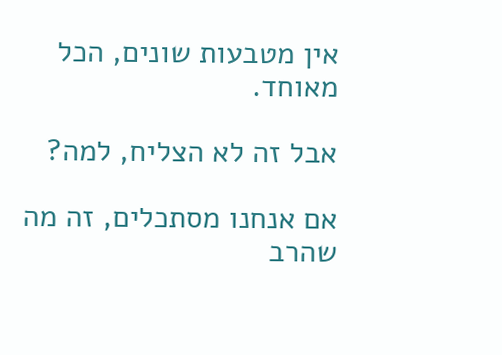אין מטבעות שונים, הכל מאוחד.

אבל זה לא הצליח, למה?

אם אנחנו מסתכלים, זה מה שהרב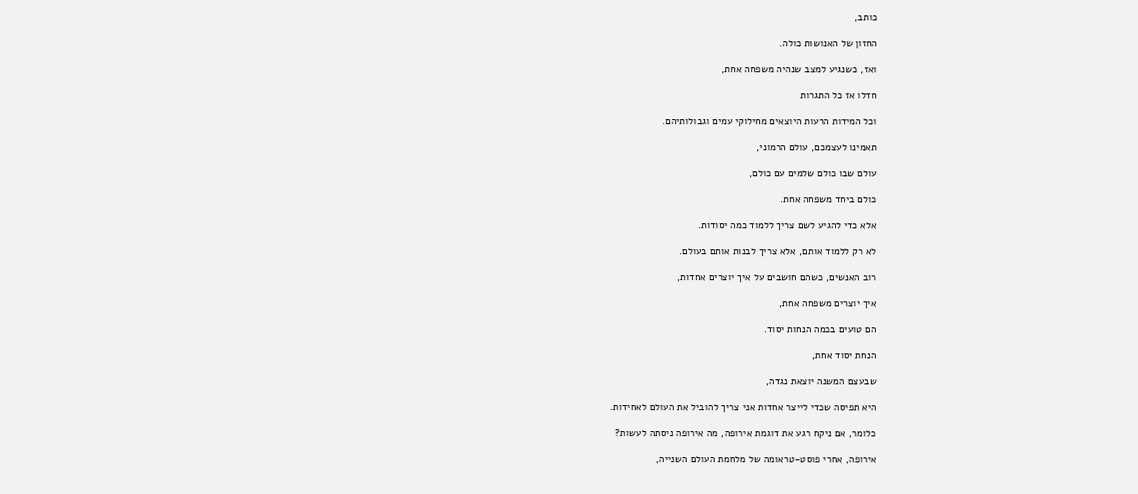כותב,

החזון של האנושות כולה.

ואז, כשנגיע למצב שנהיה משפחה אחת,

חדלו אז כל התגרות

וכל המידות הרעות היוצאים מחילוקי עמים וגבולותיהם.

תאמינו לעצמכם, עולם הרמוני,

עולם שבו כולם שלמים עם כולם,

כולם ביחד משפחה אחת.

אלא כדי להגיע לשם צריך ללמוד כמה יסודות.

לא רק ללמוד אותם, אלא צריך לבנות אותם בעולם.

רוב האנשים, כשהם חושבים על איך יוצרים אחדות,

איך יוצרים משפחה אחת,

הם טועים בכמה הנחות יסוד.

הנחת יסוד אחת,

שבעצם המשנה יוצאת נגדה,

היא תפיסה שכדי לייצר אחדות אני צריך להוביל את העולם לאחידות.

כלומר, אם ניקח רגע את דוגמת אירופה, מה אירופה ניסתה לעשות?

אירופה, אחרי פוסט-טראומה של מלחמת העולם השנייה,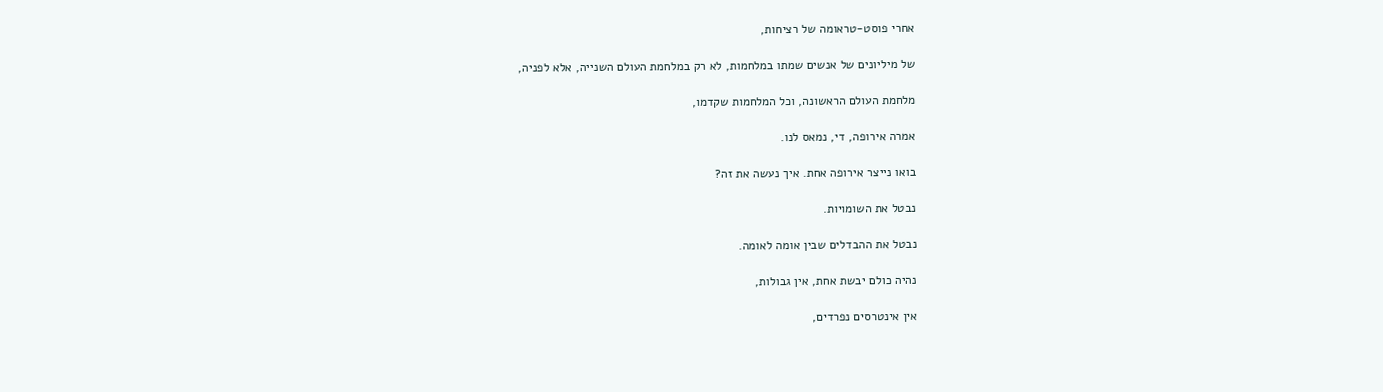אחרי פוסט-טראומה של רציחות,

של מיליונים של אנשים שמתו במלחמות, לא רק במלחמת העולם השנייה, אלא לפניה,

מלחמת העולם הראשונה, וכל המלחמות שקדמו,

אמרה אירופה, די, נמאס לנו.

בואו נייצר אירופה אחת. איך נעשה את זה?

נבטל את השומויות.

נבטל את ההבדלים שבין אומה לאומה.

נהיה כולם יבשת אחת, אין גבולות,

אין אינטרסים נפרדים,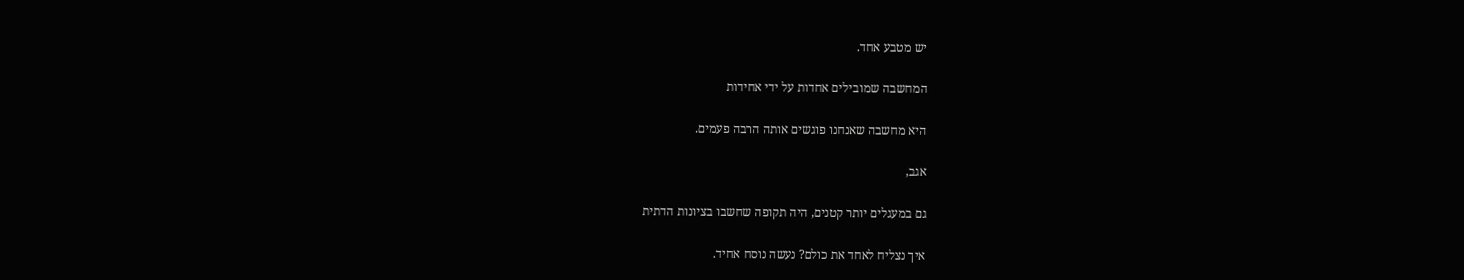יש מטבע אחד.

המחשבה שמובילים אחדות על ידי אחידות

היא מחשבה שאנחנו פוגשים אותה הרבה פעמים.

אגב,

גם במעגלים יותר קטנים, היה תקופה שחשבו בציונות הדתית

איך נצליח לאחד את כולם? נעשה נוסח אחיד.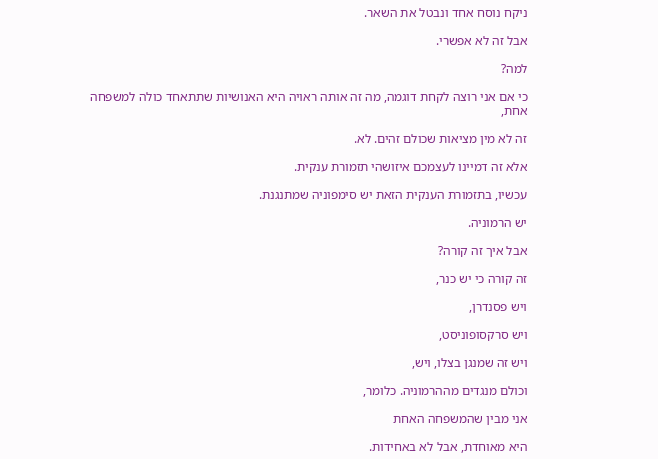ניקח נוסח אחד ונבטל את השאר.

אבל זה לא אפשרי.

למה?

כי אם אני רוצה לקחת דוגמה, מה זה אותה ראויה היא האנושיות שתתאחד כולה למשפחה אחת,

זה לא מין מציאות שכולם זהים. לא.

אלא זה דמיינו לעצמכם איזושהי תזמורת ענקית.

עכשיו, בתזמורת הענקית הזאת יש סימפוניה שמתנגנת.

יש הרמוניה.

אבל איך זה קורה?

זה קורה כי יש כנר,

ויש פסנדרן,

ויש סרקסופוניסט,

ויש זה שמנגן בצלו, ויש,

וכולם מנגדים מההרמוניה. כלומר,

אני מבין שהמשפחה האחת

היא מאוחדת, אבל לא באחידות.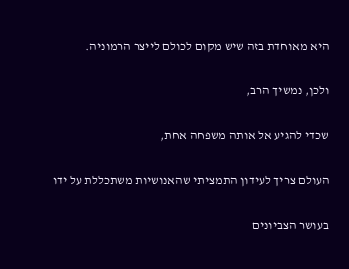היא מאוחדת בזה שיש מקום לכולם לייצר הרמוניה.

ולכן, נמשיך הרב,

שכדי להגיע אל אותה משפחה אחת,

העולם צריך לעידון התמציתי שהאנושיות משתכללת על ידו

בעושר הצביונים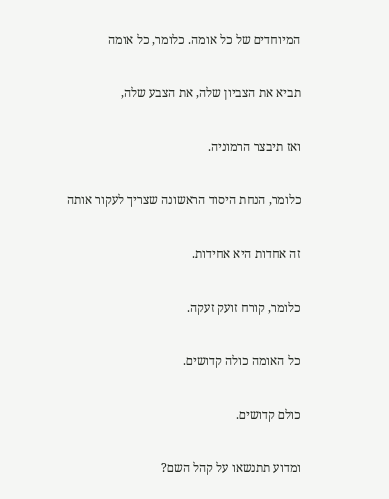המיוחדים של כל אומה. כלומר, כל אומה

תביא את הצביון שלה, את הצבע שלה,

ואז תיבצר הרמוניה.

כלומר, הנחת היסוד הראשונה שצריך לעקור אותה

זה אחדות היא אחידות.

כלומר, קורח זועק זעקה.

כל האומה כולה קדושים.

כולם קדושים.

ומדוע תתנשאו על קהל השם?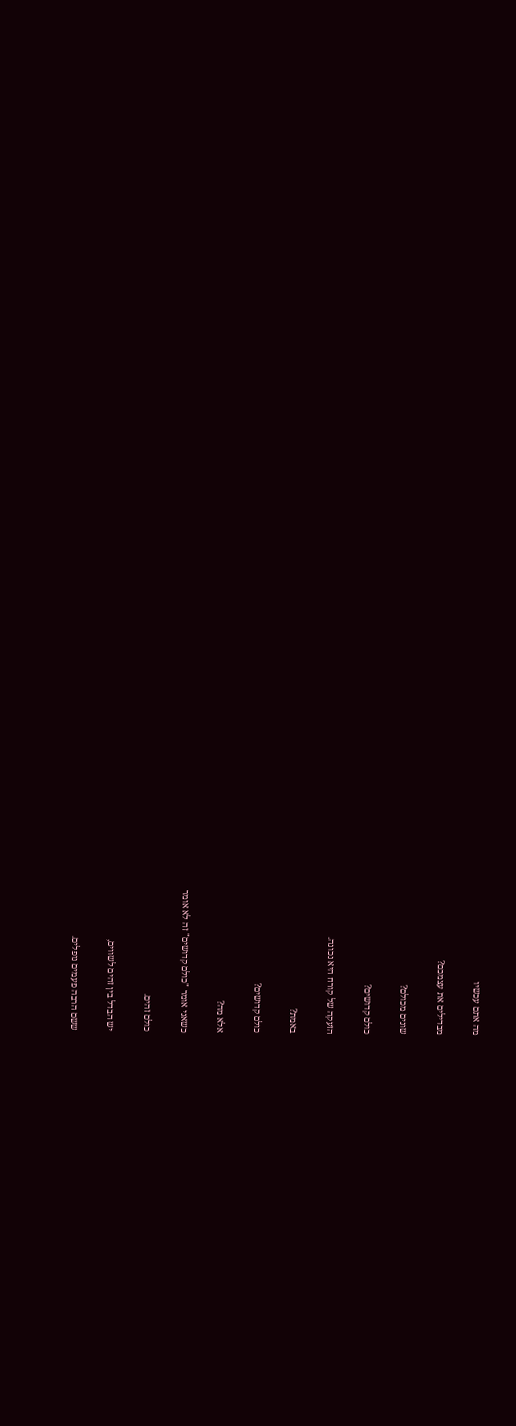מה אתם עכשיו

מבדילים את עצמכם?

שונים מכולם?

כולם קדושים?

הזעקה של קורח היא נכונה.

באמת?

כולם קדושים?

אלא מה?

כשאני אומר "כולם קדושים" זה לא אומר

כולם זהים.

יש הבדל בין זהים לשווים,

ששם הרבה פעמים נופלים.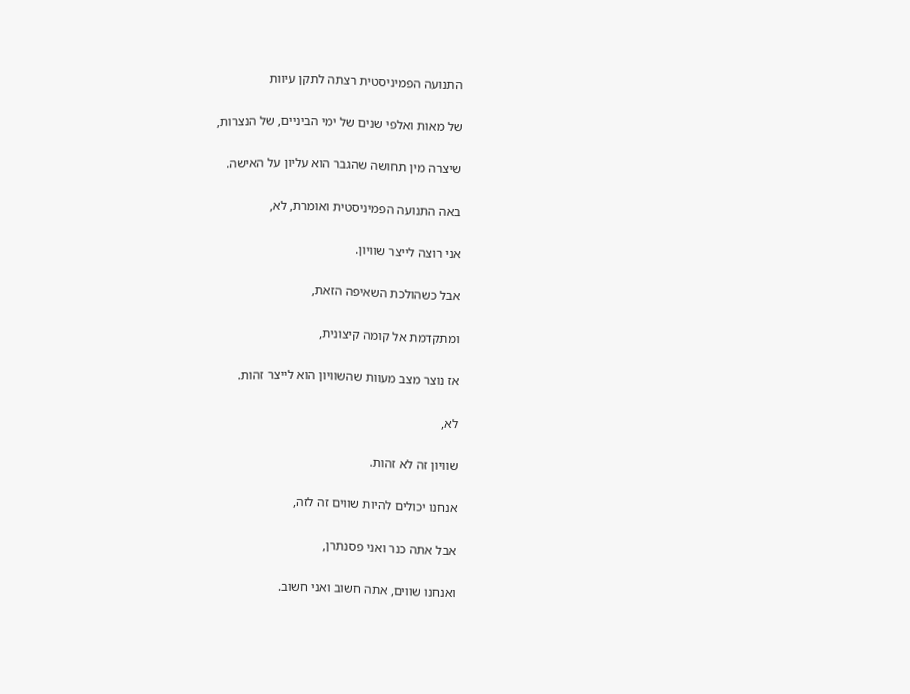התנועה הפמיניסטית רצתה לתקן עיוות

של מאות ואלפי שנים של ימי הביניים, של הנצרות,

שיצרה מין תחושה שהגבר הוא עליון על האישה.

באה התנועה הפמיניסטית ואומרת, לא,

אני רוצה לייצר שוויון.

אבל כשהולכת השאיפה הזאת,

ומתקדמת אל קומה קיצונית,

אז נוצר מצב מעוות שהשוויון הוא לייצר זהות.

לא,

שוויון זה לא זהות.

אנחנו יכולים להיות שווים זה לזה,

אבל אתה כנר ואני פסנתרן,

ואנחנו שווים, אתה חשוב ואני חשוב.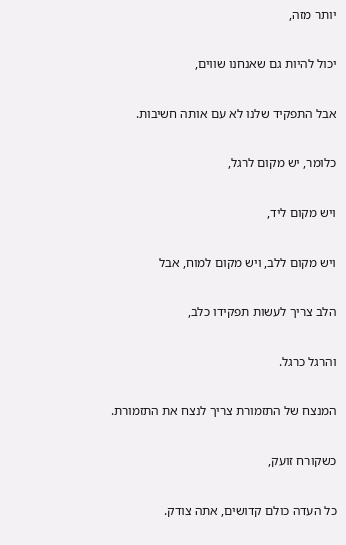יותר מזה,

יכול להיות גם שאנחנו שווים,

אבל התפקיד שלנו לא עם אותה חשיבות.

כלומר, יש מקום לרגל,

ויש מקום ליד,

ויש מקום ללב, ויש מקום למוח, אבל

הלב צריך לעשות תפקידו כלב,

והרגל כרגל.

המנצח של התזמורת צריך לנצח את התזמורת.

כשקורח זועק,

כל העדה כולם קדושים, אתה צודק.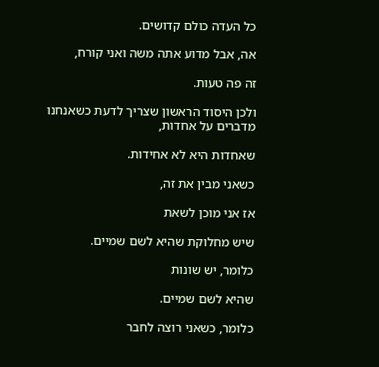כל העדה כולם קדושים.

אה, אבל מדוע אתה משה ואני קורח,

זה פה טעות.

ולכן היסוד הראשון שצריך לדעת כשאנחנו מדברים על אחדות,

שאחדות היא לא אחידות.

כשאני מבין את זה,

אז אני מוכן לשאת

שיש מחלוקת שהיא לשם שמיים.

כלומר, יש שונות

שהיא לשם שמיים.

כלומר, כשאני רוצה לחבר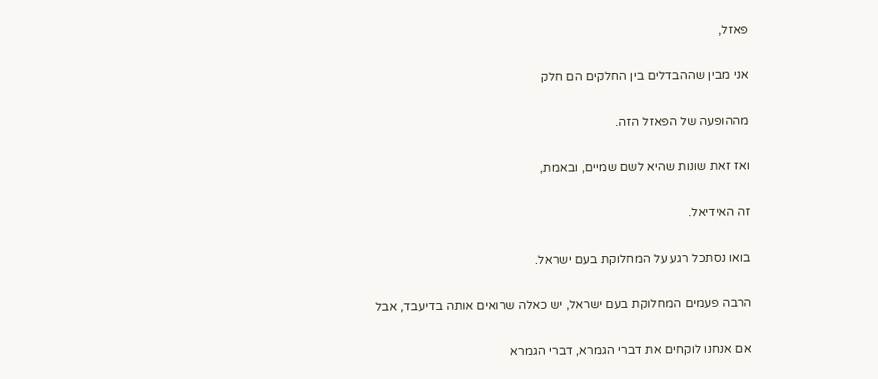פאזל,

אני מבין שההבדלים בין החלקים הם חלק

מההופעה של הפאזל הזה.

ואז זאת שונות שהיא לשם שמיים, ובאמת,

זה האידיאל.

בואו נסתכל רגע על המחלוקת בעם ישראל.

הרבה פעמים המחלוקת בעם ישראל, יש כאלה שרואים אותה בדיעבד, אבל

אם אנחנו לוקחים את דברי הגמרא, דברי הגמרא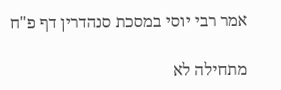אמר רבי יוסי במסכת סנהדרין דף פ"ח

מתחילה לא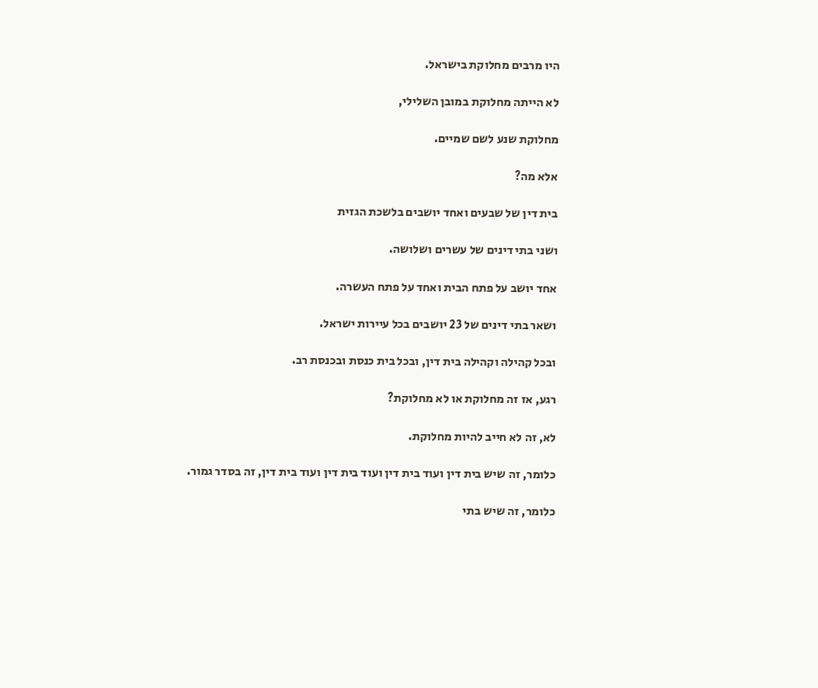היו מרבים מחלוקת בישראל.

לא הייתה מחלוקת במובן השלילי,

מחלוקת שנע לשם שמיים.

אלא מה?

בית דין של שבעים ואחד יושבים בלשכת הגזית

ושני בתי דינים של עשרים ושלושה.

אחד יושב על פתח הבית ואחד על פתח העשרה.

ושאר בתי דינים של 23 יושבים בכל עיירות ישראל.

ובכל קהילה וקהילה בית דין, ובכל בית כנסת ובכנסת רב.

רגע, אז זה מחלוקת או לא מחלוקת?

לא, זה לא חייב להיות מחלוקת.

כלומר, זה שיש בית דין ועוד בית דין ועוד בית דין ועוד בית דין, זה בסדר גמור.

כלומר, זה שיש בתי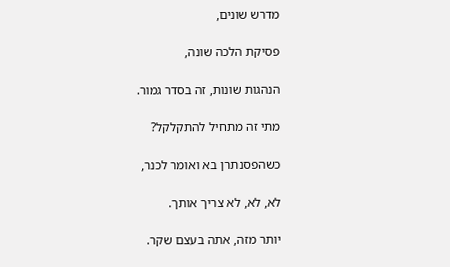מדרש שונים,

פסיקת הלכה שונה,

הנהגות שונות, זה בסדר גמור.

מתי זה מתחיל להתקלקל?

כשהפסנתרן בא ואומר לכנר,

לא, לא, לא צריך אותך.

יותר מזה, אתה בעצם שקר.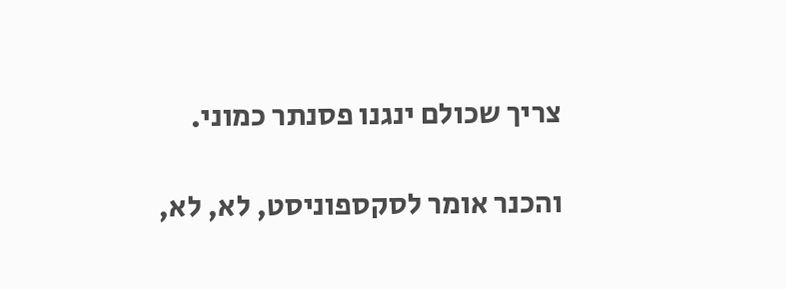צריך שכולם ינגנו פסנתר כמוני.

והכנר אומר לסקספוניסט, לא, לא,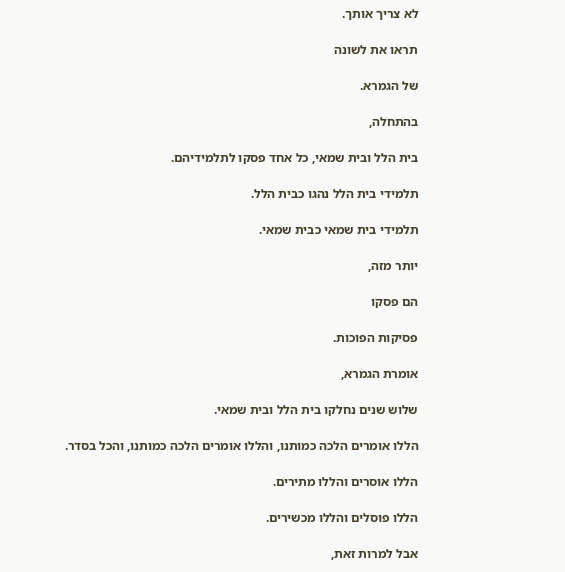לא צריך אותך.

תראו את לשונה

של הגמרא.

בהתחלה,

בית הלל ובית שמאי, כל אחד פסקו לתלמידיהם.

תלמידי בית הלל נהגו כבית הלל.

תלמידי בית שמאי כבית שמאי.

יותר מזה,

הם פסקו

פסיקות הפוכות.

אומרת הגמרא,

שלוש שנים נחלקו בית הלל ובית שמאי.

הללו אומרים הלכה כמותנו, והללו אומרים הלכה כמותנו, והכל בסדר.

הללו אוסרים והללו מתירים.

הללו פוסלים והללו מכשירים.

אבל למרות זאת,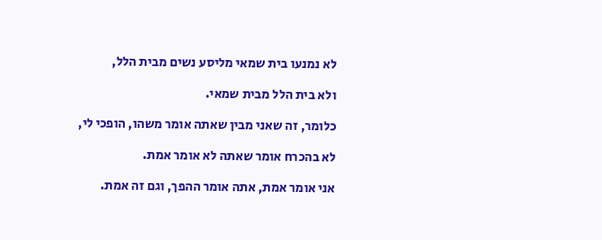לא נמנעו בית שמאי מליסע נשים מבית הלל,

ולא בית הלל מבית שמאי.

כלומר, זה שאני מבין שאתה אומר משהו, הופכי לי,

לא בהכרח אומר שאתה לא אומר אמת.

אני אומר אמת, אתה אומר ההפך, וגם זה אמת.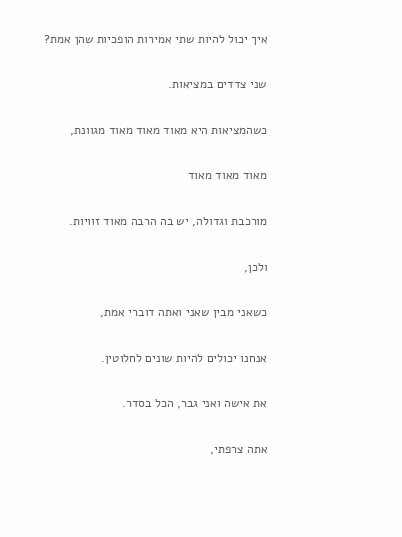איך יכול להיות שתי אמירות הופכיות שהן אמת?

שני צדדים במציאות.

כשהמציאות היא מאוד מאוד מאוד מגוונת,

מאוד מאוד מאוד

מורכבת וגדולה, יש בה הרבה מאוד זוויות.

ולכן,

כשאני מבין שאני ואתה דוברי אמת,

אנחנו יכולים להיות שונים לחלוטין.

את אישה ואני גבר, הכל בסדר.

אתה צרפתי,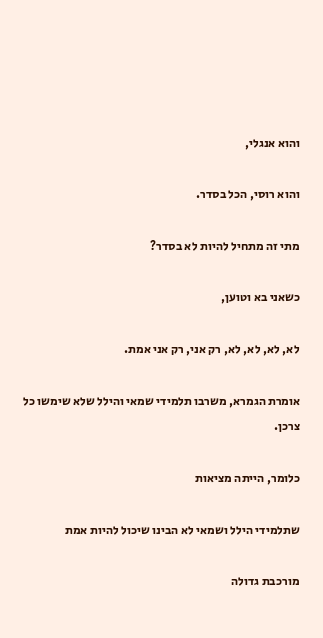והוא אנגלי,

והוא רוסי, הכל בסדר.

מתי זה מתחיל להיות לא בסדר?

כשאני בא וטוען,

לא, לא, לא, לא, רק אני, רק אני אמת.

אומרת הגמרא, משרבו תלמידי שמאי והילל שלא שימשו כל צרכן.

כלומר, הייתה מציאות

שתלמידי הילל ושמאי לא הבינו שיכול להיות אמת

מורכבת גדולה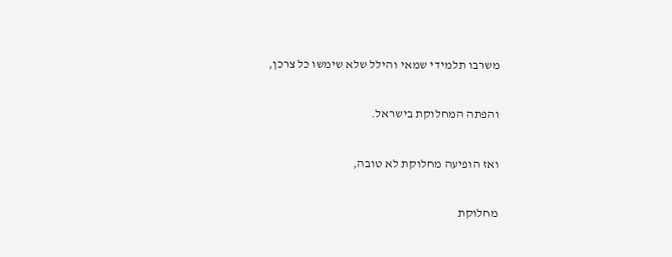משרבו תלמידי שמאי והילל שלא שימשו כל צרכן,

והפתה המחלוקת בישראל.

ואז הופיעה מחלוקת לא טובה,

מחלוקת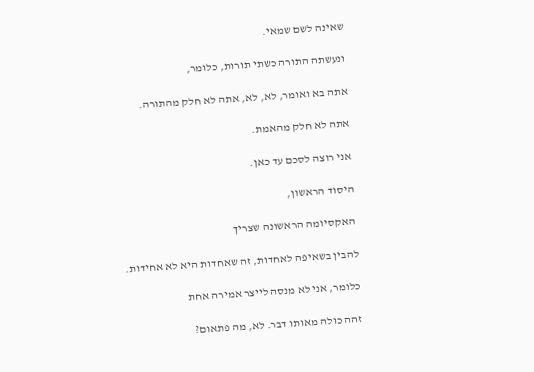שאינה לשם שמאי.

ונעשתה התורה כשתי תורות, כלומר,

אתה בא ואומר, לא, לא, אתה לא חלק מהתורה.

אתה לא חלק מהאמת.

אני רוצה לסכם עד כאן.

היסוד הראשון,

האקסיומה הראשונה שצריך

להבין בשאיפה לאחדות, זה שאחדות היא לא אחידות.

כלומר, אני לא מנסה לייצר אמירה אחת

זהה כולה מאותו דבר. לא, מה פתאום?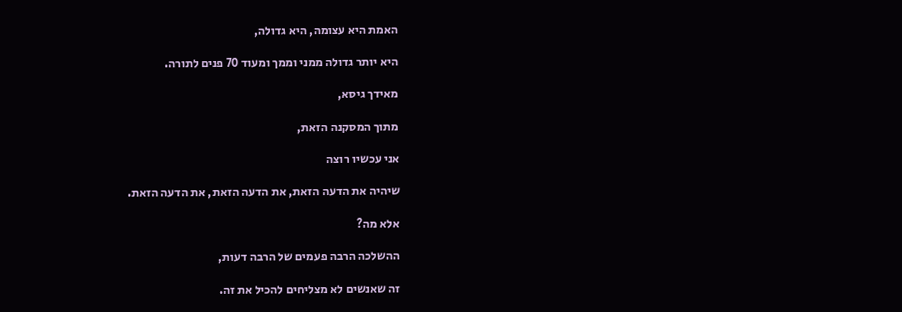האמת היא עצומה, היא גדולה,

היא יותר גדולה ממני וממך ומעוד 70 פנים לתורה.

מאידך גיסא,

מתוך המסקנה הזאת,

אני עכשיו רוצה

שיהיה את הדעה הזאת, את הדעה הזאת, את הדעה הזאת.

אלא מה?

ההשלכה הרבה פעמים של הרבה דעות,

זה שאנשים לא מצליחים להכיל את זה.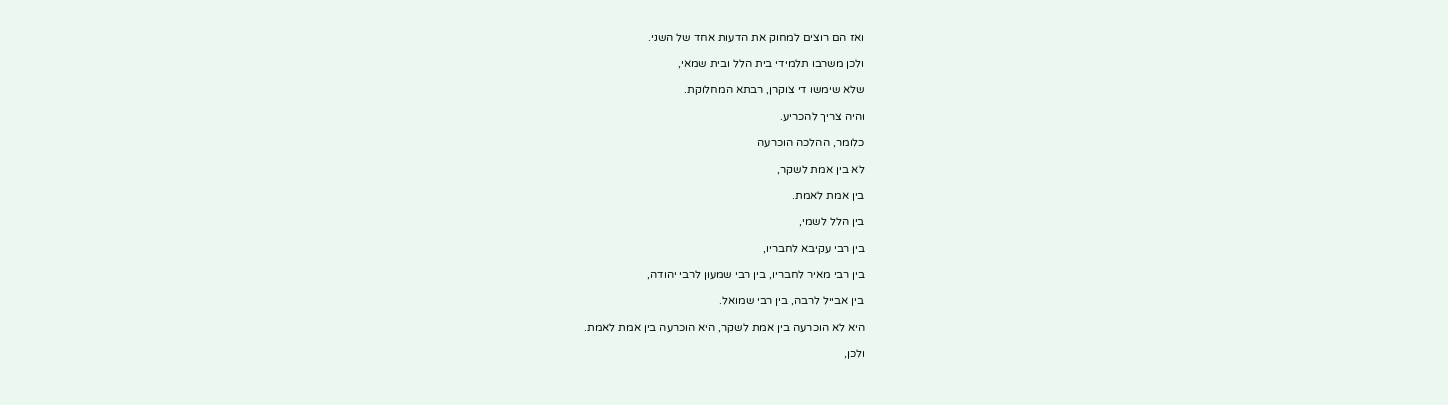ואז הם רוצים למחוק את הדעות אחד של השני.

ולכן משרבו תלמידי בית הלל ובית שמאי,

שלא שימשו די צוקרן, רבתא המחלוקת.

והיה צריך להכריע.

כלומר, ההלכה הוכרעה

לא בין אמת לשקר,

בין אמת לאמת.

בין הלל לשמי,

בין רבי עקיבא לחבריו,

בין רבי מאיר לחבריו, בין רבי שמעון לרבי יהודה,

בין אבייל לרבה, בין רבי שמואל.

היא לא הוכרעה בין אמת לשקר, היא הוכרעה בין אמת לאמת.

ולכן,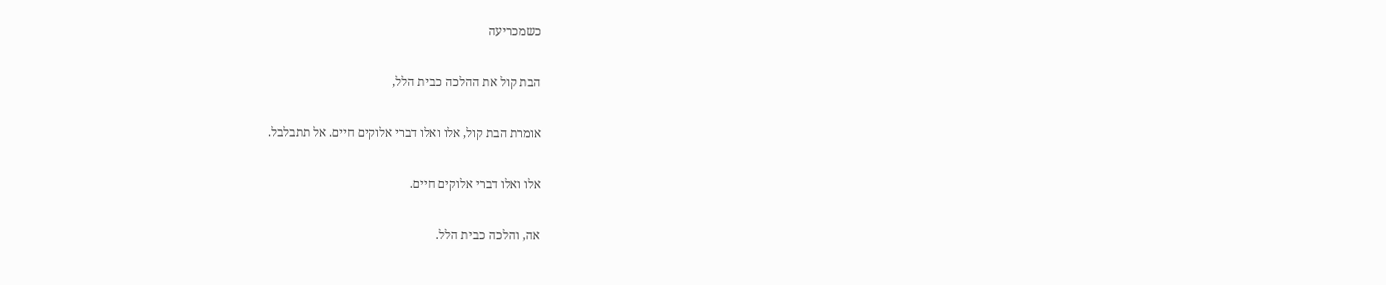כשמכריעה

הבת קול את ההלכה כבית הלל,

אומרת הבת קול, אלו ואלו דברי אלוקים חיים. אל תתבלבל.

אלו ואלו דברי אלוקים חיים.

אה, והלכה כבית הלל.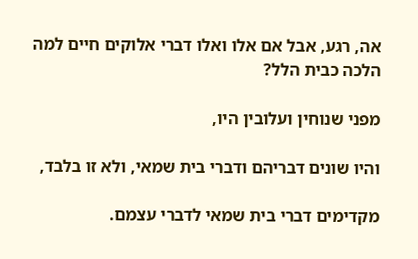אה, רגע, אבל אם אלו ואלו דברי אלוקים חיים למה הלכה כבית הלל?

מפני שנוחין ועלובין היו,

והיו שונים דבריהם ודברי בית שמאי, ולא זו בלבד,

מקדימים דברי בית שמאי לדברי עצמם.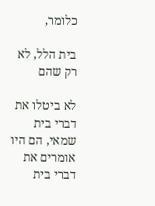כלומר,

בית הלל, לא רק שהם

לא ביטלו את דברי בית שמאי, הם היו אומרים את דברי בית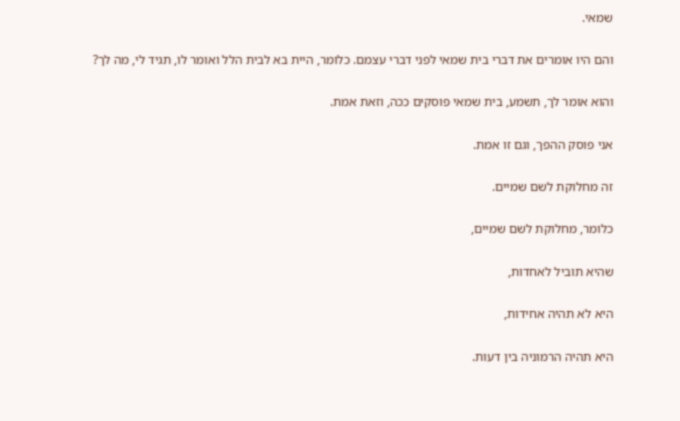שמאי.

והם היו אומרים את דברי בית שמאי לפני דברי עצמם. כלומר, היית בא לבית הלל ואומר לו, תגיד לי, מה לך?

והוא אומר לך, תשמע, בית שמאי פוסקים ככה, וזאת אמת.

אני פוסק ההפך, וגם זו אמת.

זה מחלוקת לשם שמיים.

כלומר, מחלוקת לשם שמיים,

שהיא תוביל לאחדות,

היא לא תהיה אחידות,

היא תהיה הרמוניה בין דעות.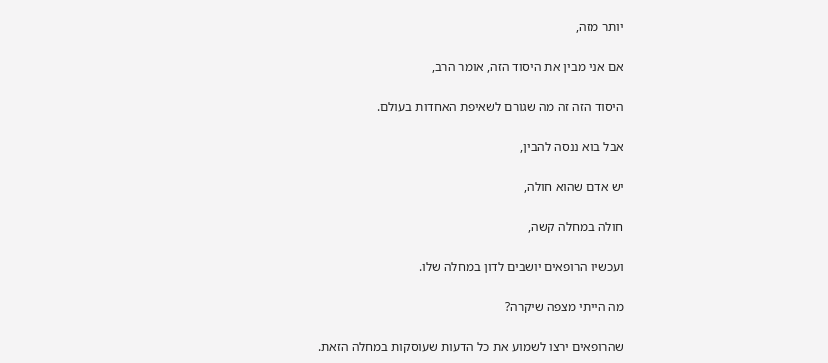יותר מזה,

אם אני מבין את היסוד הזה, אומר הרב,

היסוד הזה זה מה שגורם לשאיפת האחדות בעולם.

אבל בוא ננסה להבין,

יש אדם שהוא חולה,

חולה במחלה קשה,

ועכשיו הרופאים יושבים לדון במחלה שלו.

מה הייתי מצפה שיקרה?

שהרופאים ירצו לשמוע את כל הדעות שעוסקות במחלה הזאת.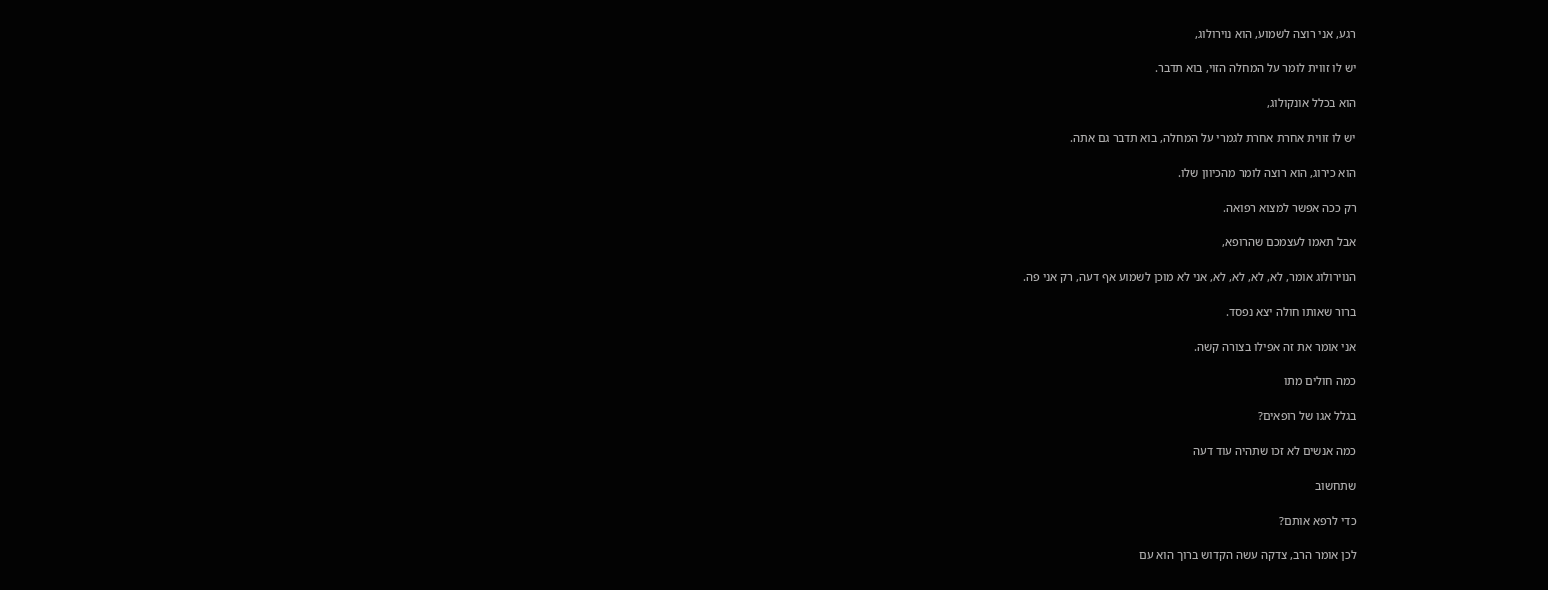רגע, אני רוצה לשמוע, הוא נוירולוג,

יש לו זווית לומר על המחלה הזוי, בוא תדבר.

הוא בכלל אונקולוג,

יש לו זווית אחרת אחרת לגמרי על המחלה, בוא תדבר גם אתה.

הוא כירוג, הוא רוצה לומר מהכיוון שלו.

רק ככה אפשר למצוא רפואה.

אבל תאמו לעצמכם שהרופא,

הנוירולוג אומר, לא, לא, לא, לא, אני לא מוכן לשמוע אף דעה, רק אני פה.

ברור שאותו חולה יצא נפסד.

אני אומר את זה אפילו בצורה קשה.

כמה חולים מתו

בגלל אגו של רופאים?

כמה אנשים לא זכו שתהיה עוד דעה

שתחשוב

כדי לרפא אותם?

לכן אומר הרב, צדקה עשה הקדוש ברוך הוא עם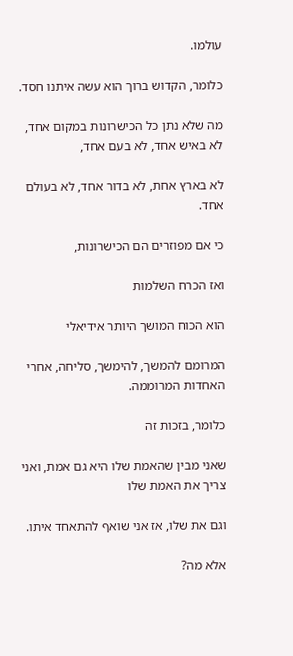עולמו.

כלומר, הקדוש ברוך הוא עשה איתנו חסד.

מה שלא נתן כל הכישרונות במקום אחד, לא באיש אחד, לא בעם אחד,

לא בארץ אחת, לא בדור אחד, לא בעולם אחד.

כי אם מפוזרים הם הכישרונות,

ואז הכרח השלמות

הוא הכוח המושך היותר אידיאלי

המרומם להמשך, להימשך, סליחה, אחרי האחדות המרוממה.

כלומר, בזכות זה

שאני מבין שהאמת שלו היא גם אמת, ואני צריך את האמת שלו

וגם את שלו, אז אני שואף להתאחד איתו.

אלא מה?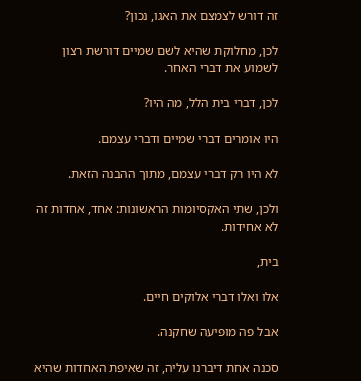זה דורש לצמצם את האגו, נכון?

לכן, מחלוקת שהיא לשם שמיים דורשת רצון לשמוע את דברי האחר.

לכן, דברי בית הלל, מה היו?

היו אומרים דברי שמיים ודברי עצמם.

לא היו רק דברי עצמם, מתוך ההבנה הזאת.

ולכן, שתי האקסיומות הראשונות: אחד, אחדות זה לא אחידות.

בית,

אלו ואלו דברי אלוקים חיים.

אבל פה מופיעה שחקנה.

סכנה אחת דיברנו עליה, זה שאיפת האחדות שהיא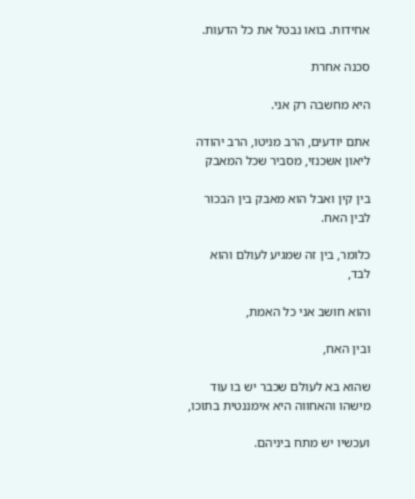אחידות. בואו נבטל את כל הדעות.

סכנה אחרת

היא מחשבה רק אני.

אתם יודעים, הרב מניטו, הרב יהודה ליאון אשכנזי, מסביר שכל המאבק

בין קין ואבל הוא מאבק בין הבכור לבין האח.

כלומר, בין זה שמגיע לעולם והוא לבד,

והוא חושב אני כל האמת,

ובין האח,

שהוא בא לעולם שכבר יש בו עוד מישהו והאחווה היא אימננטית בתוכו,

ועכשיו יש מתח ביניהם.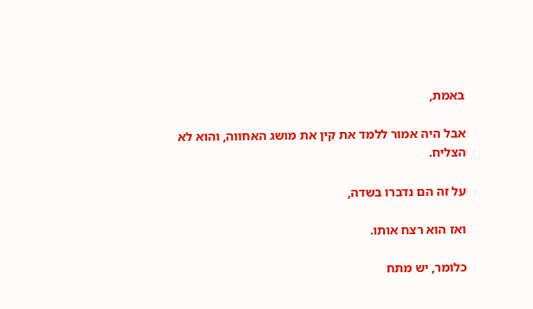באמת,

אבל היה אמור ללמד את קין את מושג האחווה, והוא לא הצליח.

על זה הם נדברו בשדה,

ואז הוא רצח אותו.

כלומר, יש מתח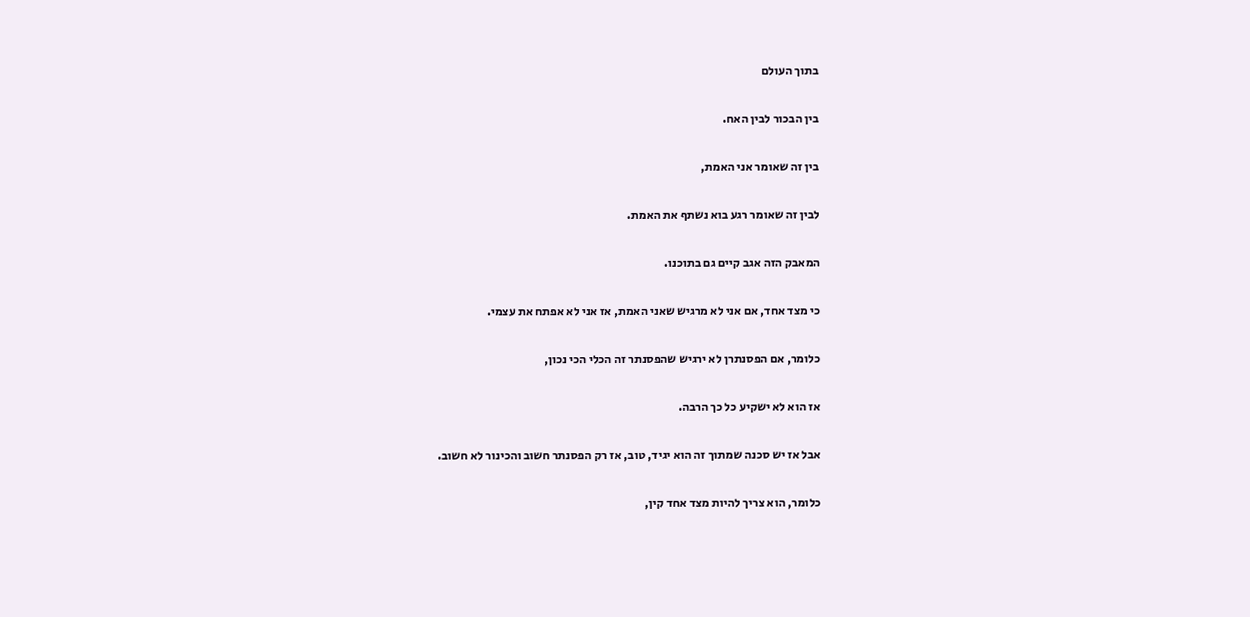בתוך העולם

בין הבכור לבין האח.

בין זה שאומר אני האמת,

לבין זה שאומר רגע בוא נשתף את האמת.

המאבק הזה אגב קיים גם בתוכנו.

כי מצד אחד, אם אני לא מרגיש שאני האמת, אז אני לא אפתח את עצמי.

כלומר, אם הפסנתרן לא ירגיש שהפסנתר זה הכלי הכי נכון,

אז הוא לא ישקיע כל כך הרבה.

אבל אז יש סכנה שמתוך זה הוא יגיד, טוב, אז רק הפסנתר חשוב והכינור לא חשוב.

כלומר, הוא צריך להיות מצד אחד קין,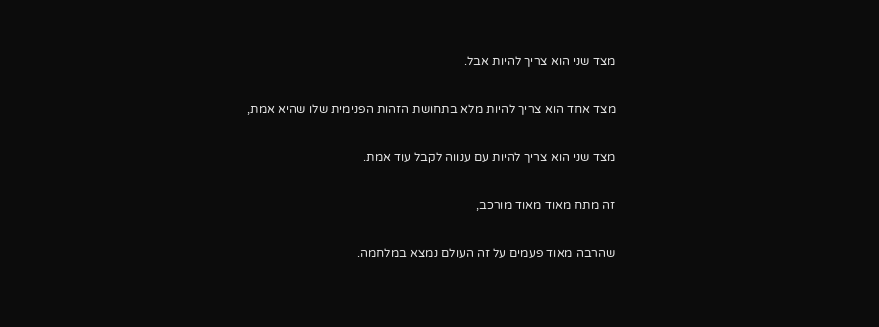מצד שני הוא צריך להיות אבל.

מצד אחד הוא צריך להיות מלא בתחושת הזהות הפנימית שלו שהיא אמת,

מצד שני הוא צריך להיות עם ענווה לקבל עוד אמת.

זה מתח מאוד מאוד מורכב,

שהרבה מאוד פעמים על זה העולם נמצא במלחמה.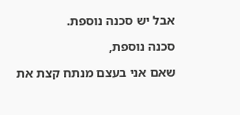אבל יש סכנה נוספת.

סכנה נוספת,

שאם אני בעצם מנתח קצת את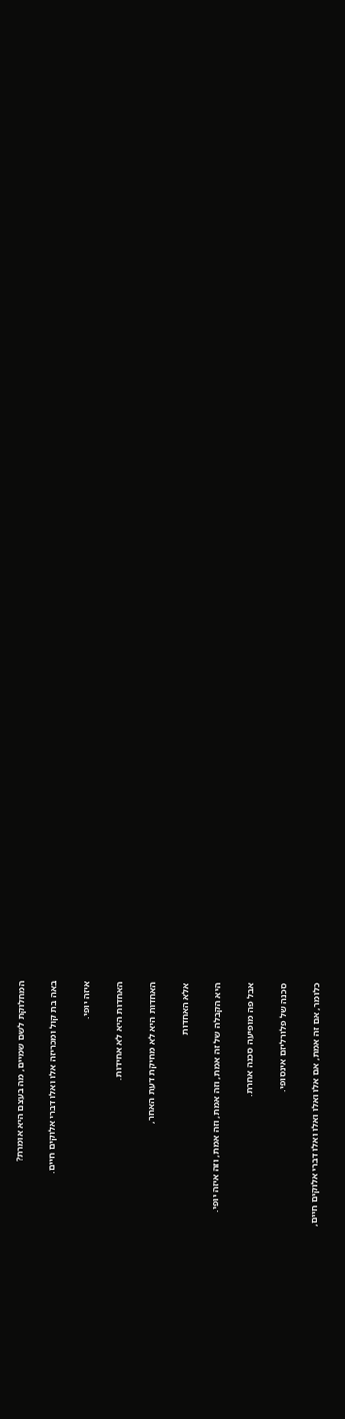המחלוקת לשם שמיים, מה בעצם היא אומרת?

באה בת קול ומכריזה אלו ואלו דברי אלוקים חיים.

איזה יופי.

האחדות היא לא אחידות.

האחדות היא לא מחיקת דעת האחר,

אלא האחדות

היא הקבלה של זה אמת, וזה אמת, וזה אמת, וזה איזה יופי.

אבל פה מופיעה סכנה אחרת.

סכנה של פלורליזם אינסופי.

כלומר, אם זה אמת, אם אלו ואלו ואלו ואלו דברי אלוקים חיים,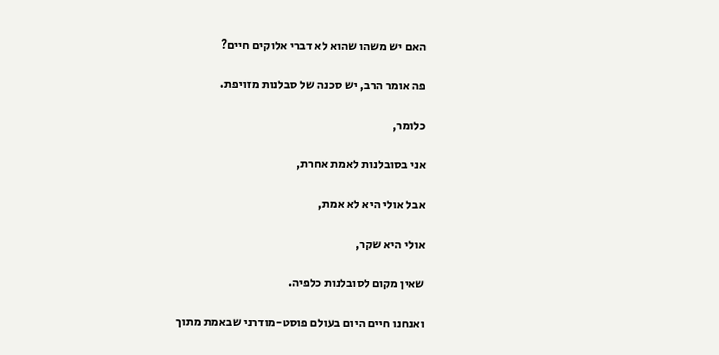האם יש משהו שהוא לא דברי אלוקים חיים?

פה אומר הרב, יש סכנה של סבלנות מזויפת.

כלומר,

אני בסובלנות לאמת אחרת,

אבל אולי היא לא אמת,

אולי היא שקר,

שאין מקום לסובלנות כלפיה.

ואנחנו חיים היום בעולם פוסט-מודרני שבאמת מתוך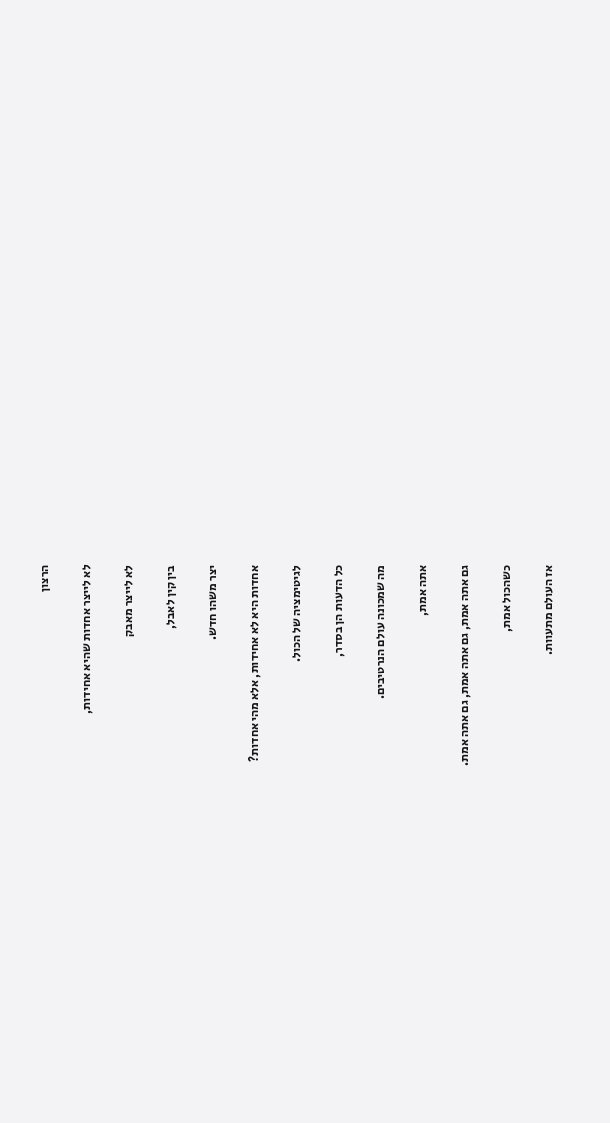הרצון

לא לייצר אחדות שהיא אחידות,

לא לייצר מאבק

בין קין לאבל,

יצר משהו חדש.

אחדות היא לא אחידות, אלא מהי אחדות?

לגיטימציה של הכול.

כל הדעות הן בסדר,

מה שמכונה עולם הנרטיבים.

אתה אמת,

גם אתה אמת, גם אתה אמת, גם אתה אמת.

כשהכול אמת,

אז העולם מתעוות.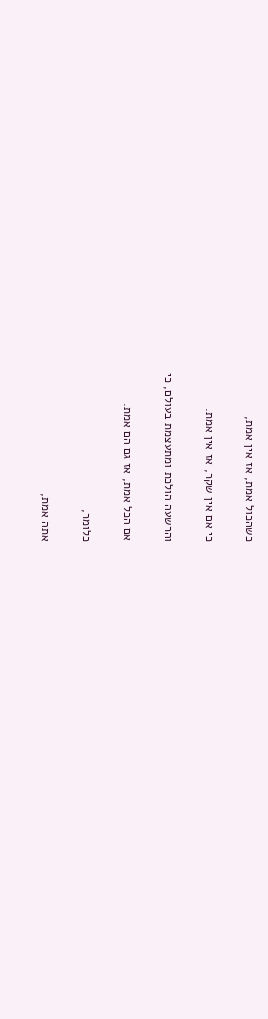כשהכול אמת, אז אין אמת,

כי אם אין שקר, אז אין אמת.

והרשעה הולכת ומתעצמת בעולם, כי

אם הכל אמת, אז גם הם אמת.

כלומר,

אתה אמת,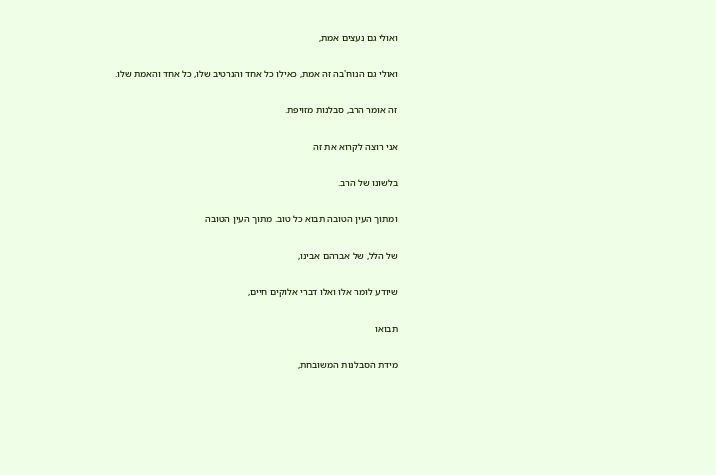ואולי גם נעצים אמת,

ואולי גם הנוח'בה זה אמת, כאילו כל אחד והנרטיב שלו, כל אחד והאמת שלו.

זה אומר הרב, סבלנות מזויפת.

אני רוצה לקרוא את זה

בלשונו של הרב.

ומתוך העין הטובה תבוא כל טוב. מתוך העין הטובה

של הלל, של אברהם אבינו,

שיודע לומר אלו ואלו דברי אלוקים חיים,

תבואו

מידת הסבלנות המשובחת,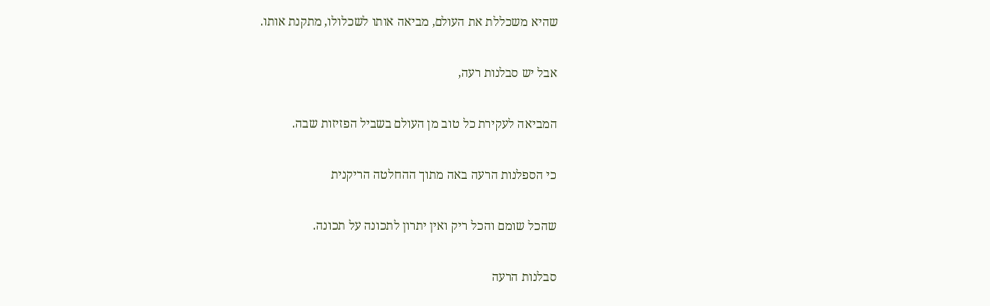שהיא משכללת את העולם, מביאה אותו לשכלולו, מתקנת אותו.

אבל יש סבלנות רעה,

המביאה לעקירת כל טוב מן העולם בשביל הפזיזות שבה.

כי הספלנות הרעה באה מתוך ההחלטה הריקנית

שהכל שומם והכל ריק ואין יתרון לתכונה על תכונה.

סבלנות הרעה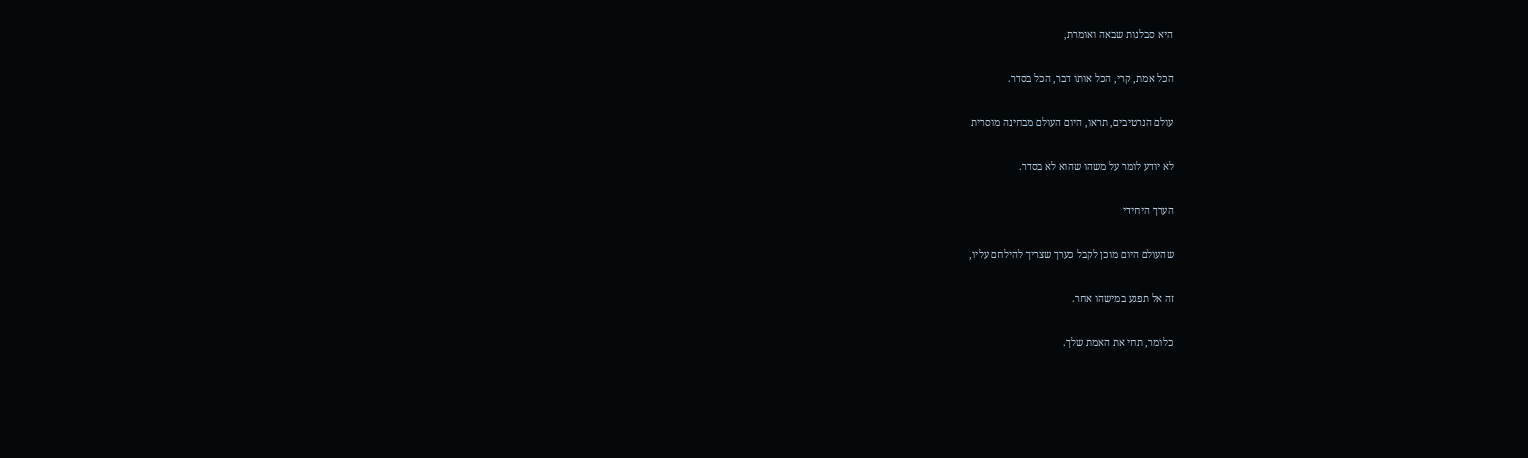היא סבלנות שבאה ואומרת,

הכל אמת, קרי, הכל אותו דבר, הכל בסדר.

עולם הנרטיבים, תראו, היום העולם מבחינה מוסרית

לא יודע לומר על משהו שהוא לא בסדר.

הערך היחידי

שהעולם היום מוכן לקבל כערך שצריך להילחם עליו,

זה אל תפגע במישהו אחר.

כלומר, תחי את האמת שלך.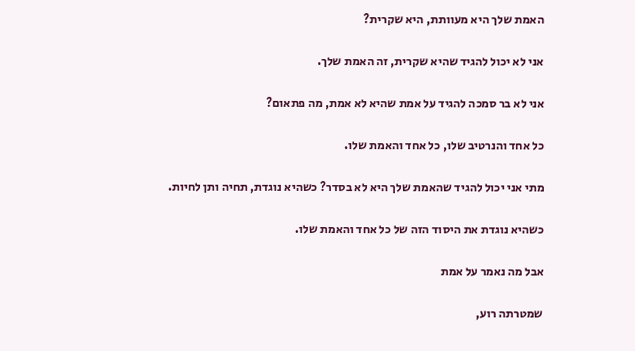האמת שלך היא מעוותת, היא שקרית?

אני לא יכול להגיד שהיא שקרית, זה האמת שלך.

אני לא בר סמכה להגיד על אמת שהיא לא אמת, מה פתאום?

כל אחד והנרטיב שלו, כל אחד והאמת שלו.

מתי אני יכול להגיד שהאמת שלך היא לא בסדר? כשהיא נוגדת, תחיה ותן לחיות.

כשהיא נוגדת את היסוד הזה של כל אחד והאמת שלו.

אבל מה נאמר על אמת

שמטרתה רוע,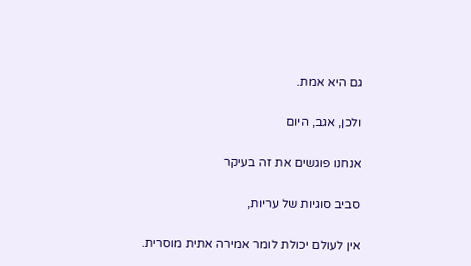גם היא אמת.

ולכן, אגב, היום

אנחנו פוגשים את זה בעיקר

סביב סוגיות של עריות,

אין לעולם יכולת לומר אמירה אתית מוסרית.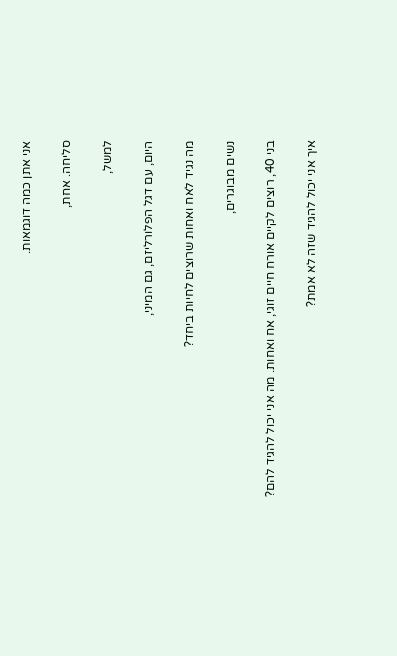אני אתן כמה דוגמאות.

סליחה. אחת,

למשל,

היום, עם דגל הפלורליזם, גם המיני,

מה נגיד לאח ואחות שרוצים לחיות ביחד?

נשים מבוגרים,

בני 40, רוצים לקיים אורח חיים זוגי, אח ואחות. מה אני יכול להגיד להם?

איך אני יכול להגיד שזה לא אמת?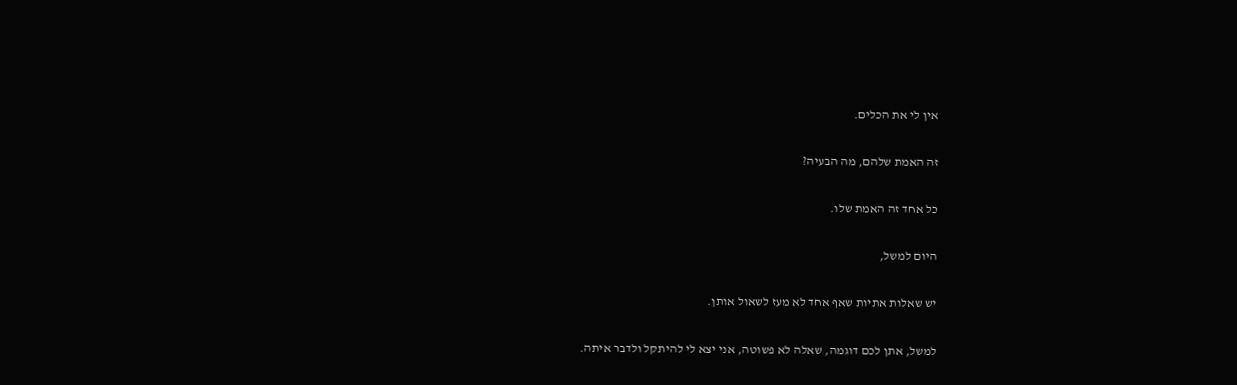אין לי את הכלים.

זה האמת שלהם, מה הבעיה?

כל אחד זה האמת שלו.

היום למשל,

יש שאלות אתיות שאף אחד לא מעז לשאול אותן.

למשל, אתן לכם דוגמה, שאלה לא פשוטה, אני יצא לי להיתקל ולדבר איתה.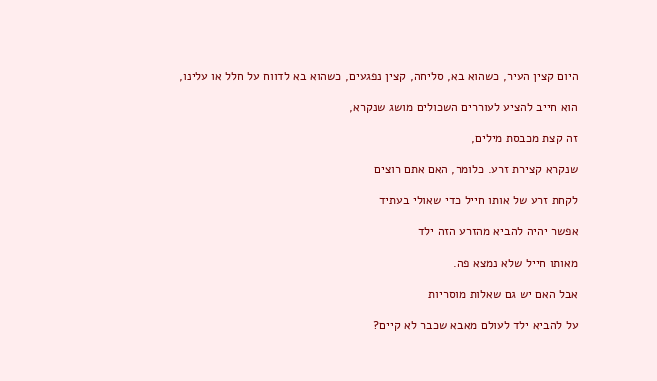היום קצין העיר, כשהוא בא, סליחה, קצין נפגעים, כשהוא בא לדווח על חלל או עלינו,

הוא חייב להציע לעוררים השכולים מושג שנקרא,

זה קצת מכבסת מילים,

שנקרא קצירת זרע. כלומר, האם אתם רוצים

לקחת זרע של אותו חייל כדי שאולי בעתיד

אפשר יהיה להביא מהזרע הזה ילד

מאותו חייל שלא נמצא פה.

אבל האם יש גם שאלות מוסריות

על להביא ילד לעולם מאבא שכבר לא קיים?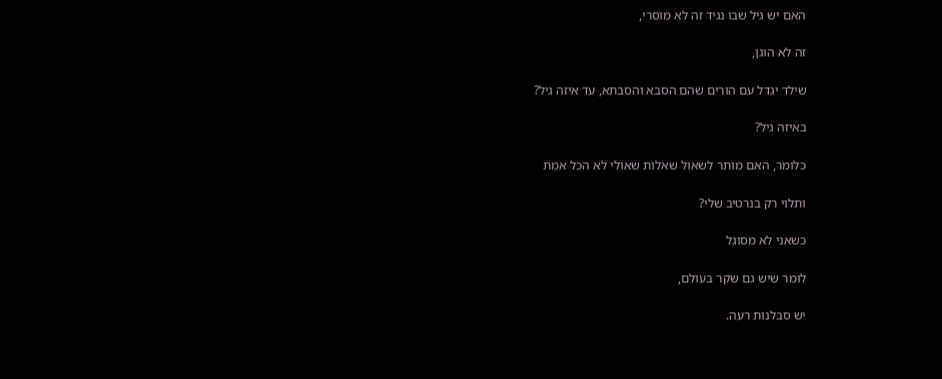האם יש גיל שבו נגיד זה לא מוסרי,

זה לא הוגן,

שילד יגדל עם הורים שהם הסבא והסבתא, עד איזה גיל?

באיזה גיל?

כלומר, האם מותר לשאול שאלות שאולי לא הכל אמת

ותלוי רק בנרטיב שלי?

כשאני לא מסוגל

לומר שיש גם שקר בעולם,

יש סבלנות רעה.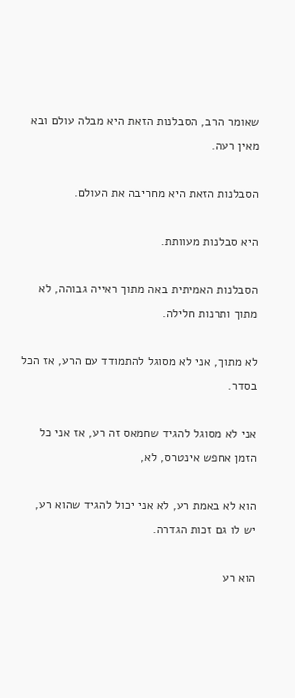שאומר הרב, הסבלנות הזאת היא מבלה עולם ובא מאין רעה.

הסבלנות הזאת היא מחריבה את העולם.

היא סבלנות מעוותת.

הסבלנות האמיתית באה מתוך ראייה גבוהה, לא מתוך ותרנות חלילה.

לא מתוך, אני לא מסוגל להתמודד עם הרע, אז הכל בסדר.

אני לא מסוגל להגיד שחמאס זה רע, אז אני כל הזמן אחפש אינטרס, לא,

הוא לא באמת רע, לא אני יכול להגיד שהוא רע, יש לו גם זכות הגדרה.

הוא רע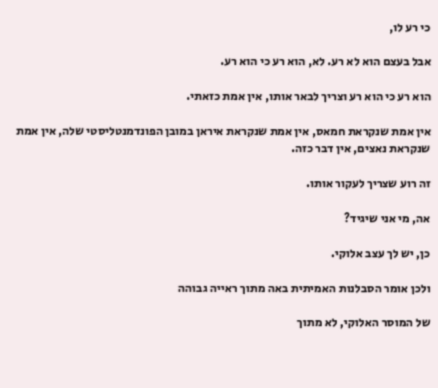כי רע לו,

אבל בעצם הוא לא רע. לא, הוא רע כי הוא רע.

הוא רע כי הוא רע וצריך לבאר אותו, אין אמת כזאתי.

אין אמת שנקראת חמאס, אין אמת שנקראת איראן במובן הפונדמנטליסטי שלה, אין אמת שנקראת נאצים, אין דבר כזה.

זה רוע שצריך לעקור אותו.

אה, מי אני שיגיד?

כן, יש לך עצב אלוקי.

ולכן אומר הסבלנות האמיתית באה מתוך ראייה גבוהה

של המוסר האלוקי, לא מתוך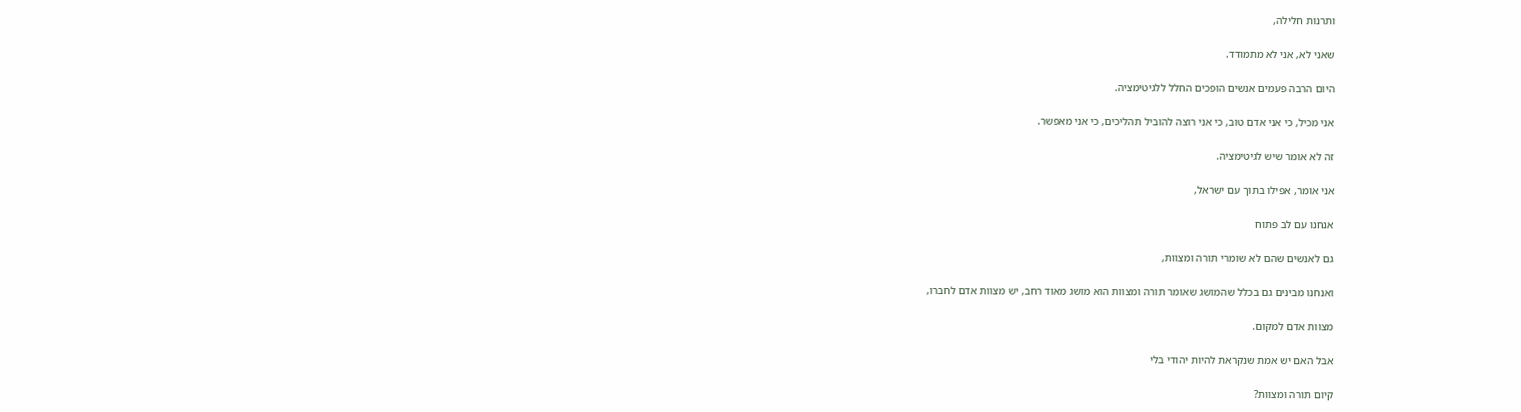ותרנות חלילה,

שאני לא, אני לא מתמודד.

היום הרבה פעמים אנשים הופכים החלל ללגיטימציה.

אני מכיל, כי אני אדם טוב, כי אני רוצה להוביל תהליכים, כי אני מאפשר.

זה לא אומר שיש לגיטימציה.

אני אומר, אפילו בתוך עם ישראל,

אנחנו עם לב פתוח

גם לאנשים שהם לא שומרי תורה ומצוות,

ואנחנו מבינים גם בכלל שהמושג שאומר תורה ומצוות הוא מושג מאוד רחב, יש מצוות אדם לחברו,

מצוות אדם למקום.

אבל האם יש אמת שנקראת להיות יהודי בלי

קיום תורה ומצוות?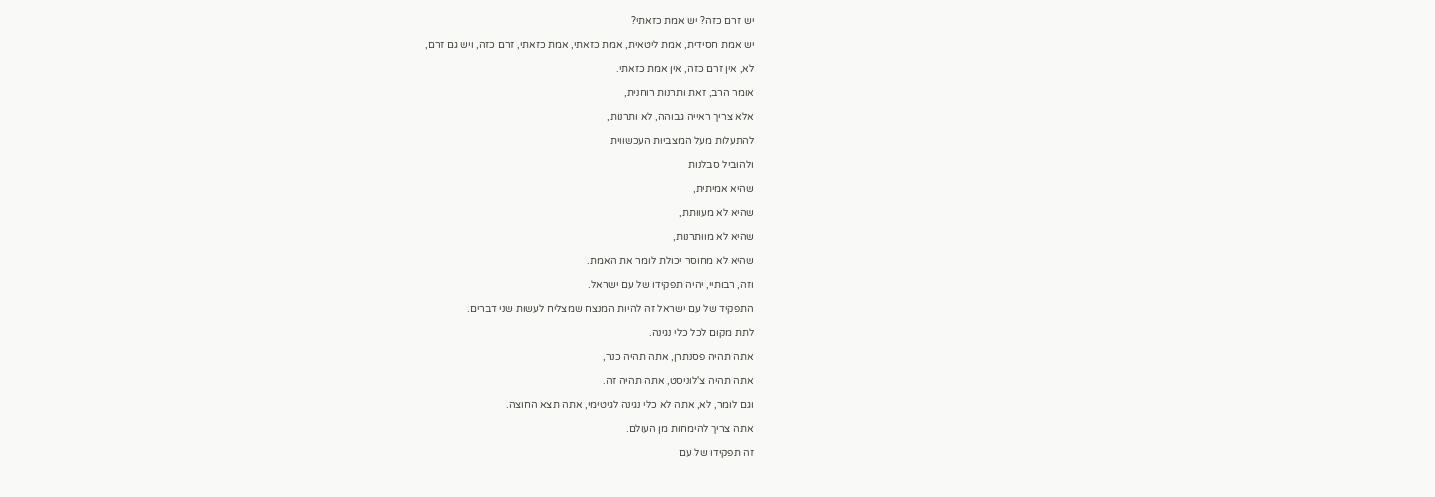יש זרם כזה? יש אמת כזאתי?

יש אמת חסידית, אמת ליטאית, אמת כזאתי, אמת כזאתי, זרם כזה, ויש גם זרם,

לא, אין זרם כזה, אין אמת כזאתי.

אומר הרב, זאת ותרנות רוחנית,

אלא צריך ראייה גבוהה, לא ותרנות,

להתעלות מעל המצביות העכשווית

ולהוביל סבלנות

שהיא אמיתית,

שהיא לא מעוותת,

שהיא לא מוותרנות,

שהיא לא מחוסר יכולת לומר את האמת.

וזה, רבותיי, יהיה תפקידו של עם ישראל.

התפקיד של עם ישראל זה להיות המנצח שמצליח לעשות שני דברים.

לתת מקום לכל כלי נגינה.

אתה תהיה פסנתרן, אתה תהיה כנר,

אתה תהיה צ'לוניסט, אתה תהיה זה.

וגם לומר, לא, אתה לא כלי נגינה לגיטימי, אתה תצא החוצה.

אתה צריך להימחות מן העולם.

זה תפקידו של עם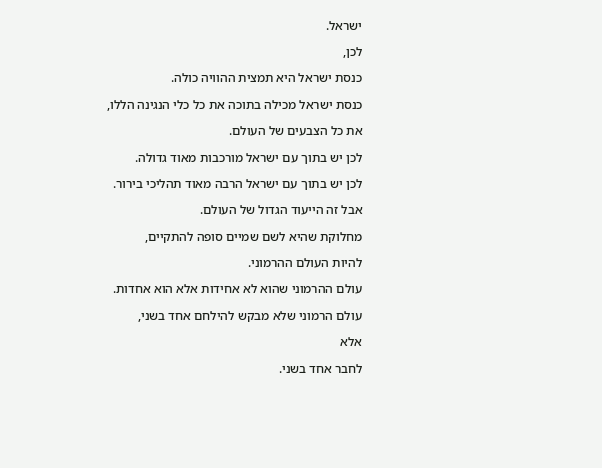ישראל.

לכן,

כנסת ישראל היא תמצית ההוויה כולה.

כנסת ישראל מכילה בתוכה את כל כלי הנגינה הללו,

את כל הצבעים של העולם.

לכן יש בתוך עם ישראל מורכבות מאוד גדולה.

לכן יש בתוך עם ישראל הרבה מאוד תהליכי בירור.

אבל זה הייעוד הגדול של העולם.

מחלוקת שהיא לשם שמיים סופה להתקיים,

להיות העולם ההרמוני.

עולם ההרמוני שהוא לא אחידות אלא הוא אחדות.

עולם הרמוני שלא מבקש להילחם אחד בשני,

אלא

לחבר אחד בשני.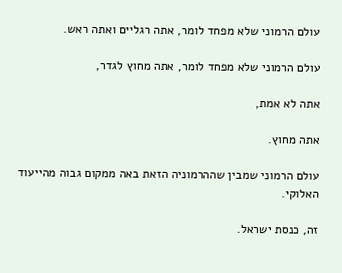עולם הרמוני שלא מפחד לומר, אתה רגליים ואתה ראש.

עולם הרמוני שלא מפחד לומר, אתה מחוץ לגדר,

אתה לא אמת,

אתה מחוץ.

עולם הרמוני שמבין שההרמוניה הזאת באה ממקום גבוה מהייעוד האלוקי.

זה, כנסת ישראל.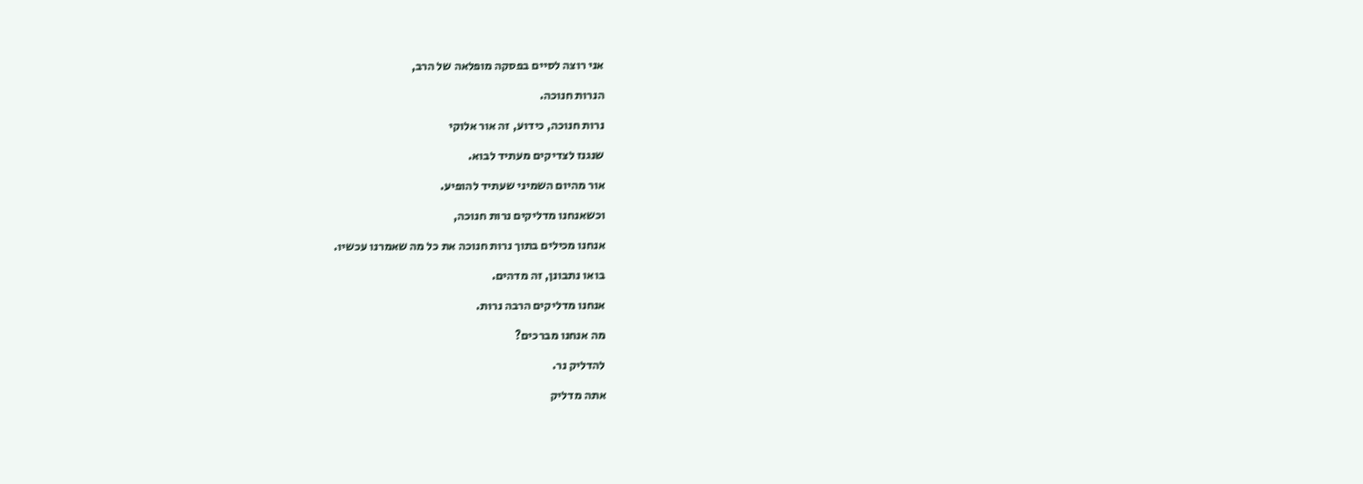אני רוצה לסיים בפסקה מופלאה של הרב,

הנרות חנוכה.

נרות חנוכה, כידוע, זה אור אלוקי

שנגנז לצדיקים מעתיד לבוא.

אור מהיום השמיני שעתיד להופיע.

וכשאנחנו מדליקים נרות חנוכה,

אנחנו מכילים בתוך נרות חנוכה את כל מה שאמרנו עכשיו.

בואו נתבונן, זה מדהים.

אנחנו מדליקים הרבה נרות.

מה אנחנו מברכים?

להדליק נר.

אתה מדליק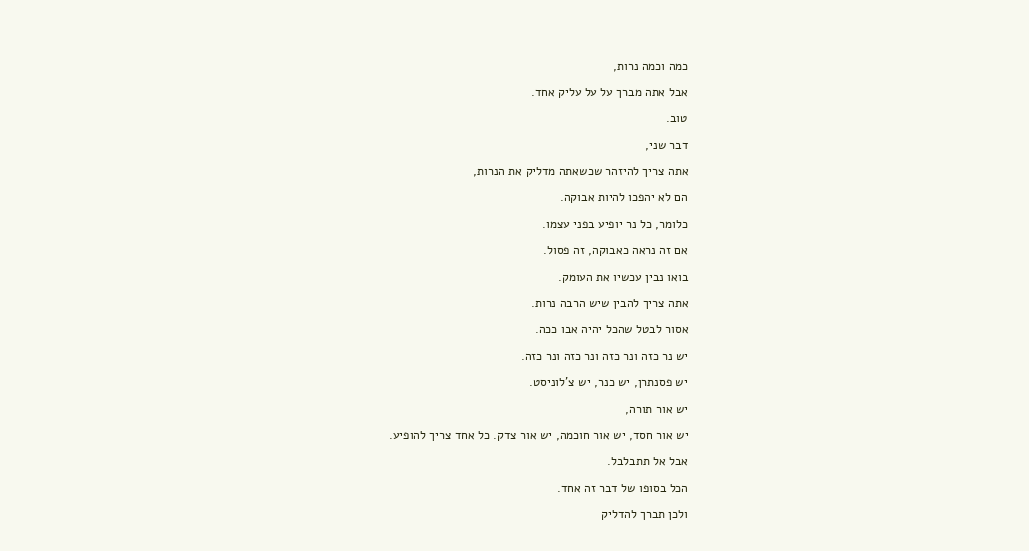כמה וכמה נרות,

אבל אתה מברך על על עליק אחד.

טוב.

דבר שני,

אתה צריך להיזהר שכשאתה מדליק את הנרות,

הם לא יהפכו להיות אבוקה.

כלומר, כל נר יופיע בפני עצמו.

אם זה נראה כאבוקה, זה פסול.

בואו נבין עכשיו את העומק.

אתה צריך להבין שיש הרבה נרות.

אסור לבטל שהכל יהיה אבו ככה.

יש נר כזה ונר כזה ונר כזה ונר כזה.

יש פסנתרן, יש כנר, יש צ'לוניסט.

יש אור תורה,

יש אור חסד, יש אור חוכמה, יש אור צדק. כל אחד צריך להופיע.

אבל אל תתבלבל.

הכל בסופו של דבר זה אחד.

ולכן תברך להדליק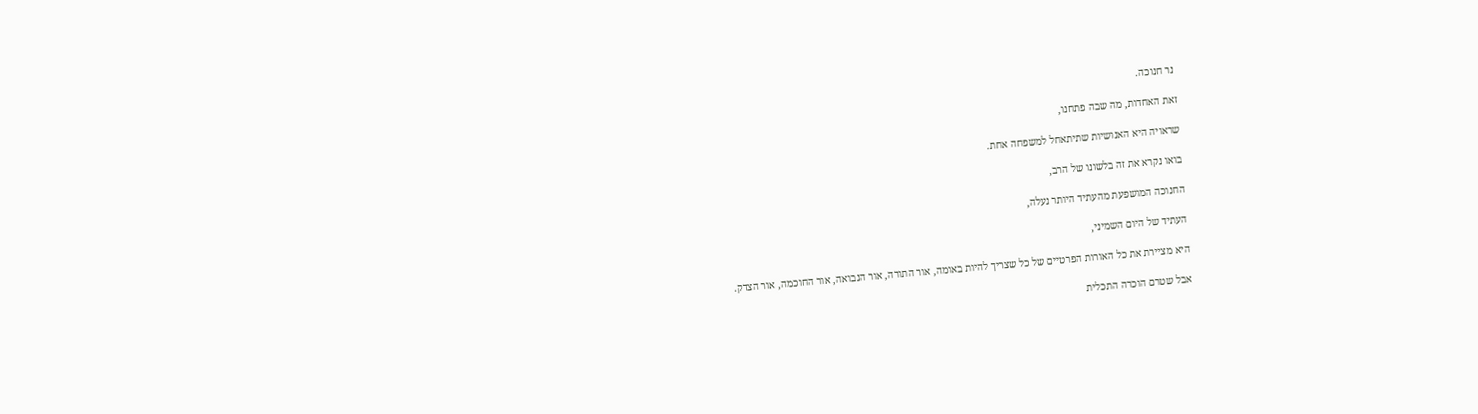נר חנוכה.

זאת האחדות, מה שבה פתחנו,

שראויה היא האנושיות שתיתאחל למשפחה אחת.

בואו נקרא את זה בלשונו של הרב,

החנוכה המושפעת מהעתיד היותר נעלה,

העתיד של היום השמיני,

היא מציירת את כל האורות הפרטיים של כל שצריך להיות באומה, אור התורה, אור הנבואה, אור החוכמה, אור הצדק.

אבל שטרם הוכרה התכלית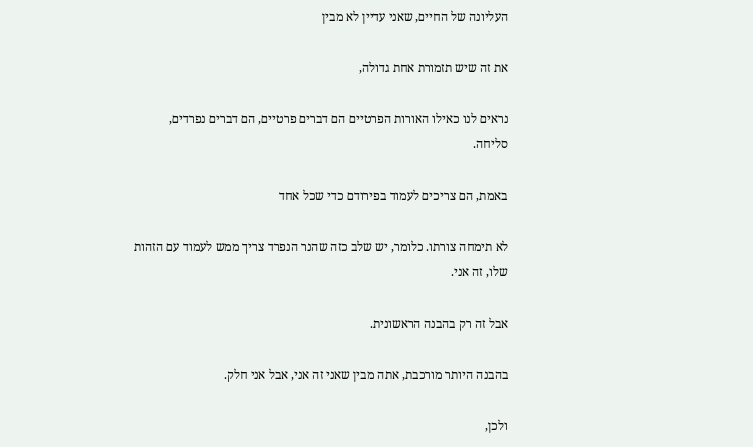העליונה של החיים, שאני עדיין לא מבין

את זה שיש תזמורת אחת גדולה,

נראים לנו כאילו האורות הפרטיים הם דברים פרטיים, הם דברים נפרדים, סליחה.

באמת, הם צריכים לעמוד בפירודם כדי שכל אחד

לא תימחה צורתו. כלומר, יש שלב כזה שהנר הנפרד צריך ממש לעמוד עם הזהות שלו, זה אני.

אבל זה רק בהבנה הראשונית.

בהבנה היותר מורכבת, אתה מבין שאני זה אני, אבל אני חלק.

ולכן,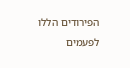הפירודים הללו לפעמים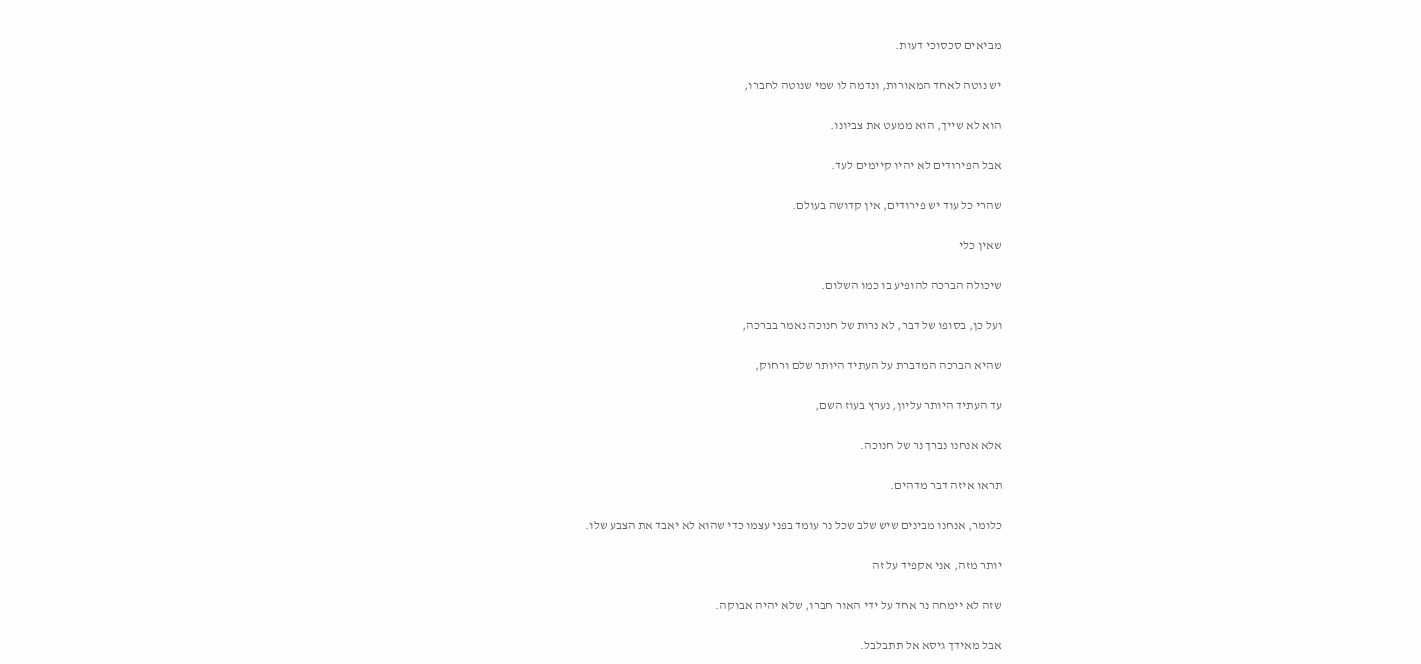מביאים סכסוכי דעות.

יש נוטה לאחד המאורות, ונדמה לו שמי שנוטה לחברו,

הוא לא שייך, הוא ממעט את צביונו.

אבל הפירודים לא יהיו קיימים לעד.

שהרי כל עוד יש פירודים, אין קדושה בעולם.

שאין כלי

שיכולה הברכה להופיע בו כמו השלום.

ועל כן, בסופו של דבר, לא נרות של חנוכה נאמר בברכה,

שהיא הברכה המדברת על העתיד היותר שלם ורחוק,

עד העתיד היותר עליון, נערץ בעוז השם,

אלא אנחנו נברך נר של חנוכה.

תראו איזה דבר מדהים.

כלומר, אנחנו מבינים שיש שלב שכל נר עומד בפני עצמו כדי שהוא לא יאבד את הצבע שלו.

יותר מזה, אני אקפיד על זה

שזה לא יימחה נר אחד על ידי האור חברו, שלא יהיה אבוקה.

אבל מאידך גיסא אל תתבלבל.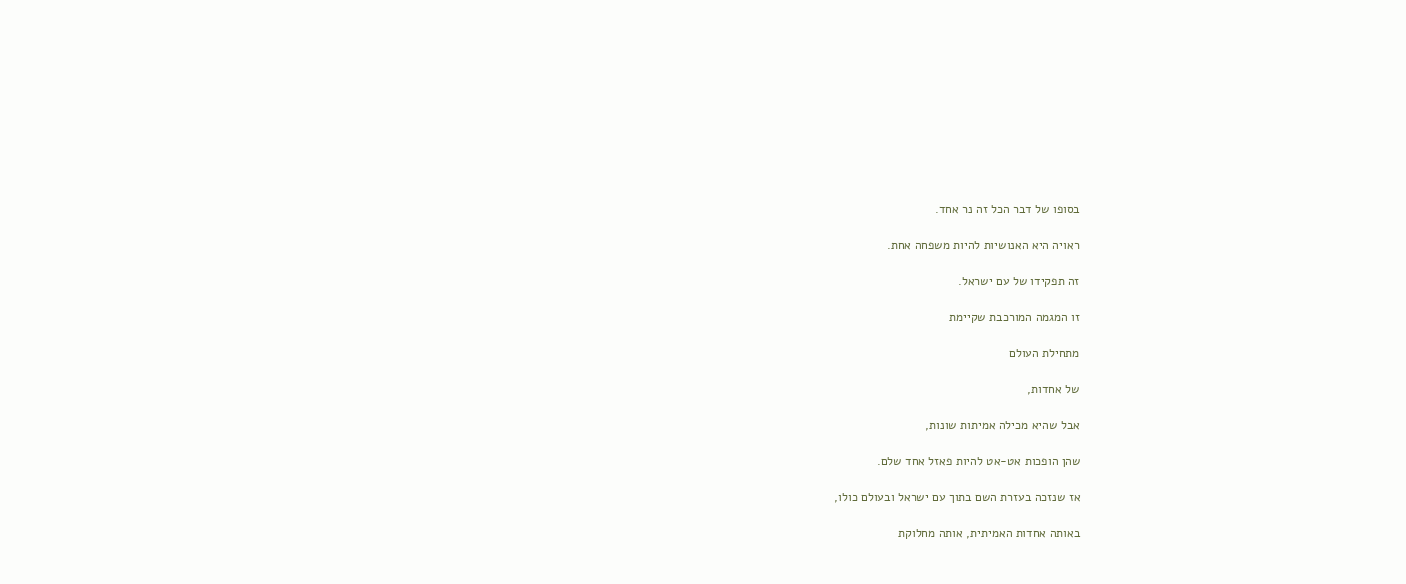בסופו של דבר הכל זה נר אחד.

ראויה היא האנושיות להיות משפחה אחת.

זה תפקידו של עם ישראל.

זו המגמה המורכבת שקיימת

מתחילת העולם

של אחדות,

אבל שהיא מכילה אמיתות שונות,

שהן הופכות אט-אט להיות פאזל אחד שלם.

אז שנזכה בעזרת השם בתוך עם ישראל ובעולם כולו,

באותה אחדות האמיתית, אותה מחלוקת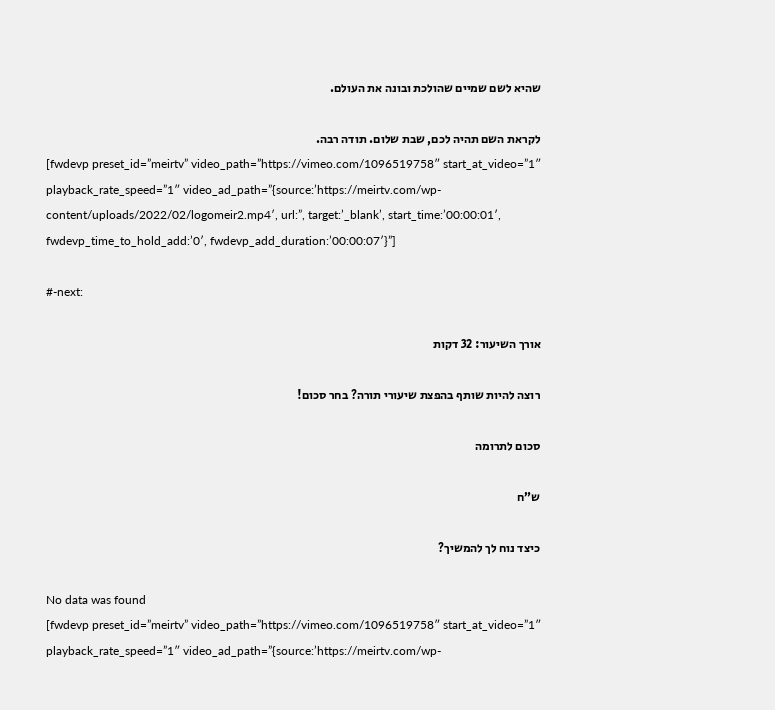שהיא לשם שמיים שהולכת ובונה את העולם.

לקראת השם תהיה לכם, שבת שלום. תודה רבה.
[fwdevp preset_id=”meirtv” video_path=”https://vimeo.com/1096519758″ start_at_video=”1″ playback_rate_speed=”1″ video_ad_path=”{source:’https://meirtv.com/wp-content/uploads/2022/02/logomeir2.mp4′, url:”, target:’_blank’, start_time:’00:00:01′, fwdevp_time_to_hold_add:’0′, fwdevp_add_duration:’00:00:07′}”]

#-next:

אורך השיעור: 32 דקות

רוצה להיות שותף בהפצת שיעורי תורה? בחר סכום!

סכום לתרומה

ש”ח

כיצד נוח לך להמשיך?

No data was found
[fwdevp preset_id=”meirtv” video_path=”https://vimeo.com/1096519758″ start_at_video=”1″ playback_rate_speed=”1″ video_ad_path=”{source:’https://meirtv.com/wp-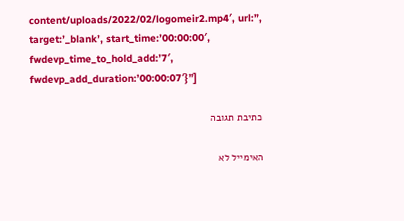content/uploads/2022/02/logomeir2.mp4′, url:”, target:’_blank’, start_time:’00:00:00′, fwdevp_time_to_hold_add:’7′, fwdevp_add_duration:’00:00:07′}”]

כתיבת תגובה

האימייל לא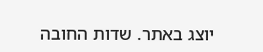יוצג באתר. שדות החובה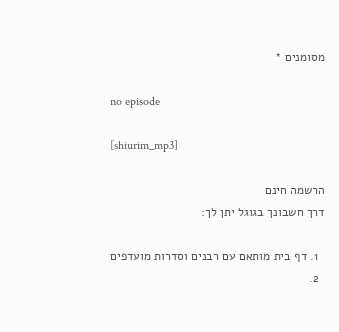מסומנים *

no episode

[shiurim_mp3]

הרשמה חינם
דרך חשבונך בגוגל יתן לך:

  1. דף בית מותאם עם רבנים וסדרות מועדפים
  2.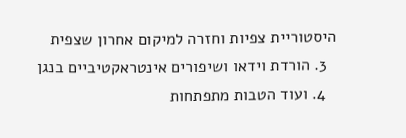היסטוריית צפיות וחזרה למיקום אחרון שצפית
  3. הורדת וידאו ושיפורים אינטראקטיביים בנגן
  4. ועוד הטבות מתפתחות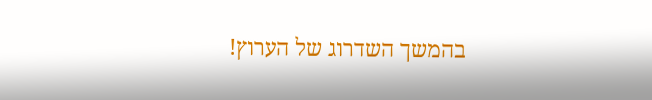בהמשך השדרוג של הערוץ!